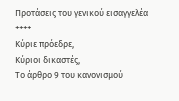Προτάσεις του γενικού εισαγγελέα
++++
Κύριε πρόεδρε,
Κύριοι δικαστές,
Το άρθρο 9 του κανονισμού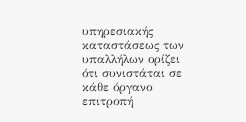υπηρεσιακής καταστάσεως των υπαλλήλων ορίζει ότι συνιστάται σε κάθε όργανο επιτροπή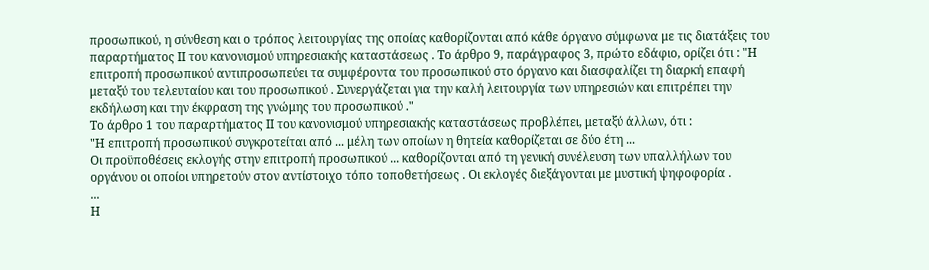προσωπικού, η σύνθεση και ο τρόπος λειτουργίας της οποίας καθορίζονται από κάθε όργανο σύμφωνα με τις διατάξεις του παραρτήματος ΙΙ του κανονισμού υπηρεσιακής καταστάσεως . Το άρθρο 9, παράγραφος 3, πρώτο εδάφιο, ορίζει ότι : "Η επιτροπή προσωπικού αντιπροσωπεύει τα συμφέροντα του προσωπικού στο όργανο και διασφαλίζει τη διαρκή επαφή μεταξύ του τελευταίου και του προσωπικού . Συνεργάζεται για την καλή λειτουργία των υπηρεσιών και επιτρέπει την εκδήλωση και την έκφραση της γνώμης του προσωπικού ."
Το άρθρο 1 του παραρτήματος ΙΙ του κανονισμού υπηρεσιακής καταστάσεως προβλέπει, μεταξύ άλλων, ότι :
"Η επιτροπή προσωπικού συγκροτείται από ... μέλη των οποίων η θητεία καθορίζεται σε δύο έτη ...
Οι προϋποθέσεις εκλογής στην επιτροπή προσωπικού ... καθορίζονται από τη γενική συνέλευση των υπαλλήλων του οργάνου οι οποίοι υπηρετούν στον αντίστοιχο τόπο τοποθετήσεως . Οι εκλογές διεξάγονται με μυστική ψηφοφορία .
...
Η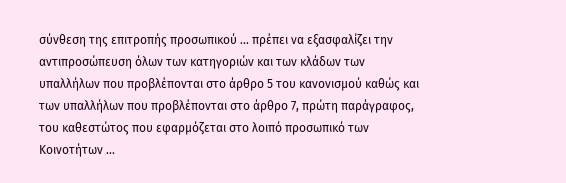σύνθεση της επιτροπής προσωπικού ... πρέπει να εξασφαλίζει την αντιπροσώπευση όλων των κατηγοριών και των κλάδων των υπαλλήλων που προβλέπονται στο άρθρο 5 του κανονισμού καθώς και των υπαλλήλων που προβλέπονται στο άρθρο 7, πρώτη παράγραφος, του καθεστώτος που εφαρμόζεται στο λοιπό προσωπικό των Κοινοτήτων ...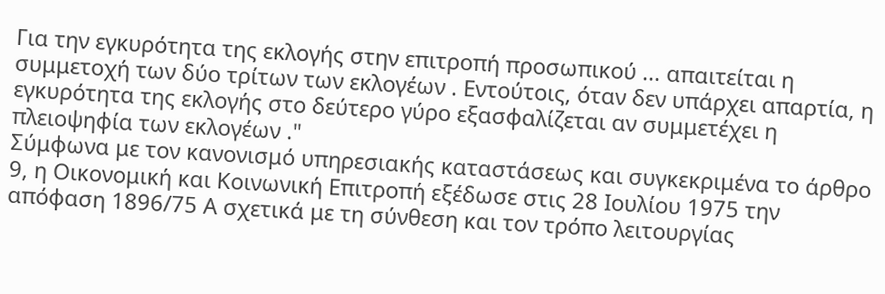Για την εγκυρότητα της εκλογής στην επιτροπή προσωπικού ... απαιτείται η συμμετοχή των δύο τρίτων των εκλογέων . Εντούτοις, όταν δεν υπάρχει απαρτία, η εγκυρότητα της εκλογής στο δεύτερο γύρο εξασφαλίζεται αν συμμετέχει η πλειοψηφία των εκλογέων ."
Σύμφωνα με τον κανονισμό υπηρεσιακής καταστάσεως και συγκεκριμένα το άρθρο 9, η Οικονομική και Κοινωνική Επιτροπή εξέδωσε στις 28 Ιουλίου 1975 την απόφαση 1896/75 Α σχετικά με τη σύνθεση και τον τρόπο λειτουργίας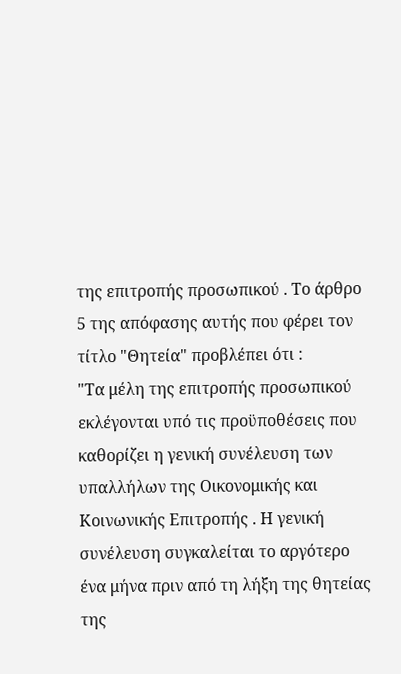της επιτροπής προσωπικού . Το άρθρο 5 της απόφασης αυτής που φέρει τον τίτλο "Θητεία" προβλέπει ότι :
"Τα μέλη της επιτροπής προσωπικού εκλέγονται υπό τις προϋποθέσεις που καθορίζει η γενική συνέλευση των υπαλλήλων της Οικονομικής και Κοινωνικής Επιτροπής . Η γενική συνέλευση συγκαλείται το αργότερο ένα μήνα πριν από τη λήξη της θητείας της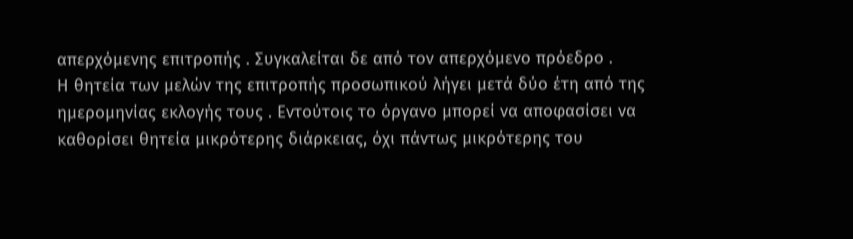απερχόμενης επιτροπής . Συγκαλείται δε από τον απερχόμενο πρόεδρο .
Η θητεία των μελών της επιτροπής προσωπικού λήγει μετά δύο έτη από της ημερομηνίας εκλογής τους . Εντούτοις το όργανο μπορεί να αποφασίσει να καθορίσει θητεία μικρότερης διάρκειας, όχι πάντως μικρότερης του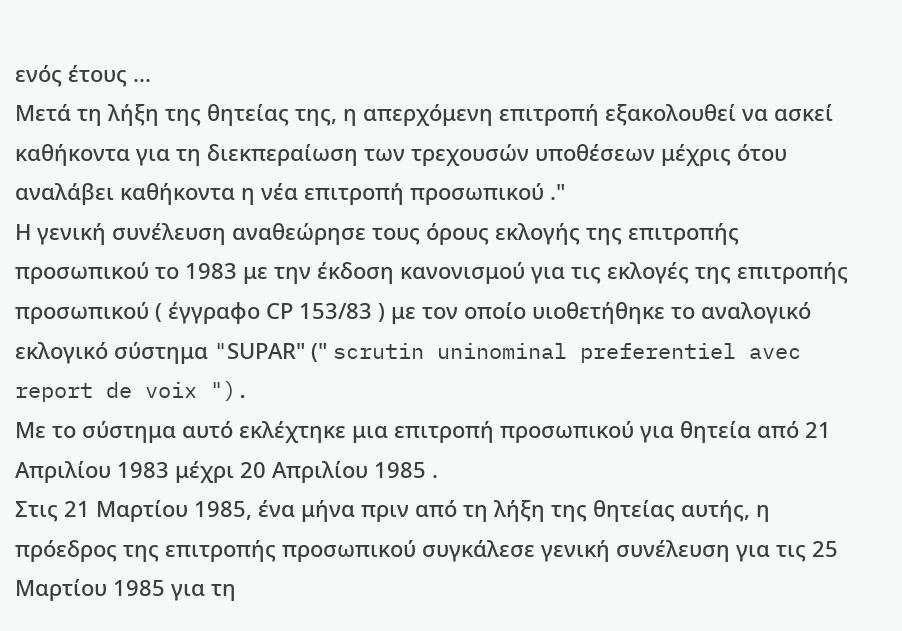ενός έτους ...
Μετά τη λήξη της θητείας της, η απερχόμενη επιτροπή εξακολουθεί να ασκεί καθήκοντα για τη διεκπεραίωση των τρεχουσών υποθέσεων μέχρις ότου αναλάβει καθήκοντα η νέα επιτροπή προσωπικού ."
Η γενική συνέλευση αναθεώρησε τους όρους εκλογής της επιτροπής προσωπικού το 1983 με την έκδοση κανονισμού για τις εκλογές της επιτροπής προσωπικού ( έγγραφο CΡ 153/83 ) με τον οποίο υιοθετήθηκε το αναλογικό εκλογικό σύστημα "SUΡΑR" (" scrutin uninominal preferentiel avec report de voix ").
Με το σύστημα αυτό εκλέχτηκε μια επιτροπή προσωπικού για θητεία από 21 Απριλίου 1983 μέχρι 20 Απριλίου 1985 .
Στις 21 Μαρτίου 1985, ένα μήνα πριν από τη λήξη της θητείας αυτής, η πρόεδρος της επιτροπής προσωπικού συγκάλεσε γενική συνέλευση για τις 25 Μαρτίου 1985 για τη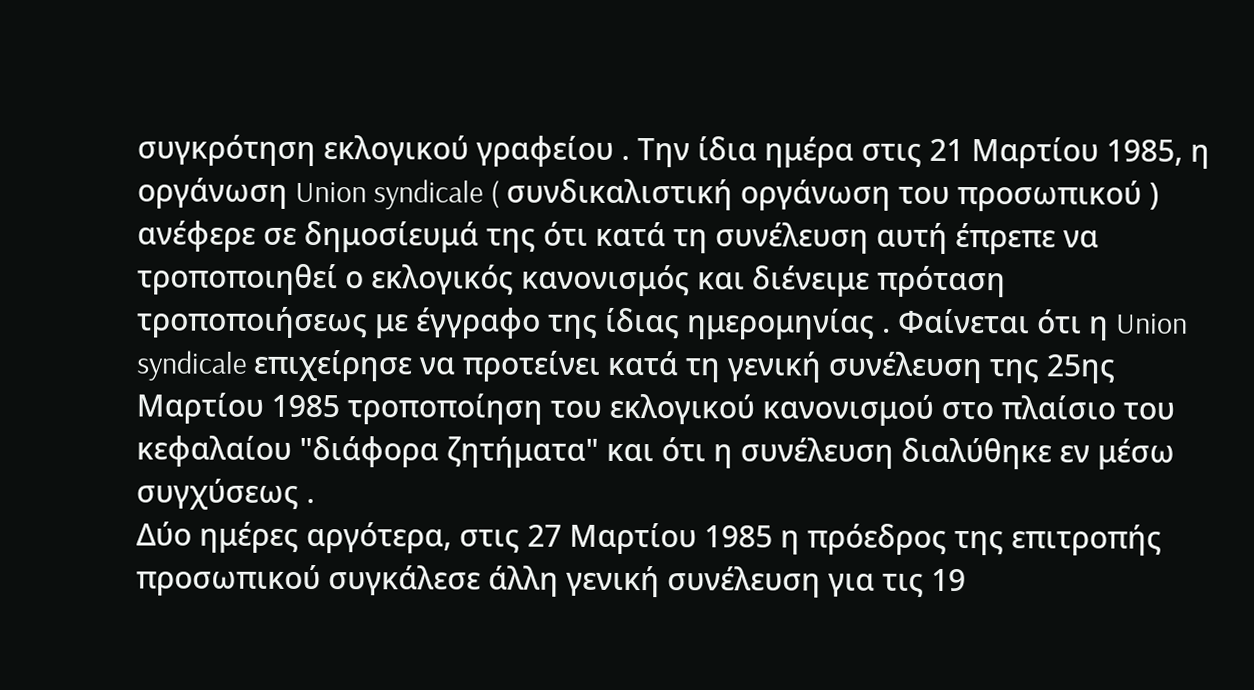συγκρότηση εκλογικού γραφείου . Την ίδια ημέρα στις 21 Μαρτίου 1985, η οργάνωση Union syndicale ( συνδικαλιστική οργάνωση του προσωπικού ) ανέφερε σε δημοσίευμά της ότι κατά τη συνέλευση αυτή έπρεπε να τροποποιηθεί ο εκλογικός κανονισμός και διένειμε πρόταση τροποποιήσεως με έγγραφο της ίδιας ημερομηνίας . Φαίνεται ότι η Union syndicale επιχείρησε να προτείνει κατά τη γενική συνέλευση της 25ης Μαρτίου 1985 τροποποίηση του εκλογικού κανονισμού στο πλαίσιο του κεφαλαίου "διάφορα ζητήματα" και ότι η συνέλευση διαλύθηκε εν μέσω συγχύσεως .
Δύο ημέρες αργότερα, στις 27 Μαρτίου 1985 η πρόεδρος της επιτροπής προσωπικού συγκάλεσε άλλη γενική συνέλευση για τις 19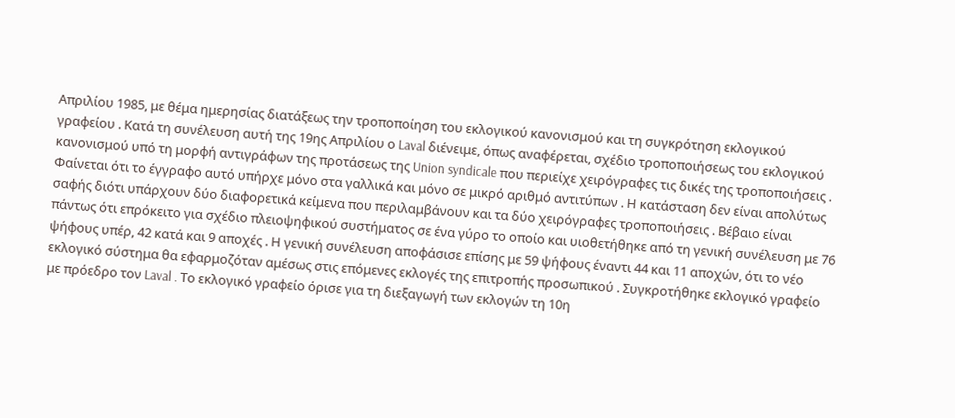Απριλίου 1985, με θέμα ημερησίας διατάξεως την τροποποίηση του εκλογικού κανονισμού και τη συγκρότηση εκλογικού γραφείου . Κατά τη συνέλευση αυτή της 19ης Απριλίου ο Laval διένειμε, όπως αναφέρεται, σχέδιο τροποποιήσεως του εκλογικού κανονισμού υπό τη μορφή αντιγράφων της προτάσεως της Union syndicale που περιείχε χειρόγραφες τις δικές της τροποποιήσεις . Φαίνεται ότι το έγγραφο αυτό υπήρχε μόνο στα γαλλικά και μόνο σε μικρό αριθμό αντιτύπων . Η κατάσταση δεν είναι απολύτως σαφής διότι υπάρχουν δύο διαφορετικά κείμενα που περιλαμβάνουν και τα δύο χειρόγραφες τροποποιήσεις . Βέβαιο είναι πάντως ότι επρόκειτο για σχέδιο πλειοψηφικού συστήματος σε ένα γύρο το οποίο και υιοθετήθηκε από τη γενική συνέλευση με 76 ψήφους υπέρ, 42 κατά και 9 αποχές . Η γενική συνέλευση αποφάσισε επίσης με 59 ψήφους έναντι 44 και 11 αποχών, ότι το νέο εκλογικό σύστημα θα εφαρμοζόταν αμέσως στις επόμενες εκλογές της επιτροπής προσωπικού . Συγκροτήθηκε εκλογικό γραφείο με πρόεδρο τον Laval . Το εκλογικό γραφείο όρισε για τη διεξαγωγή των εκλογών τη 10η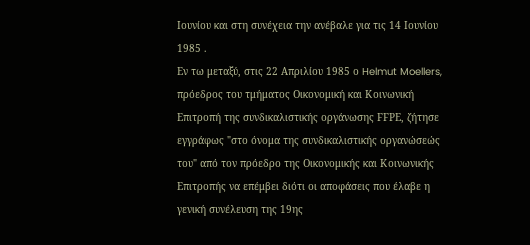Ιουνίου και στη συνέχεια την ανέβαλε για τις 14 Ιουνίου 1985 .
Εν τω μεταξύ, στις 22 Απριλίου 1985 ο Helmut Moellers, πρόεδρος του τμήματος Οικονομική και Κοινωνική Επιτροπή της συνδικαλιστικής οργάνωσης FFΡΕ, ζήτησε εγγράφως "στο όνομα της συνδικαλιστικής οργανώσεώς του" από τον πρόεδρο της Οικονομικής και Κοινωνικής Επιτροπής να επέμβει διότι οι αποφάσεις που έλαβε η γενική συνέλευση της 19ης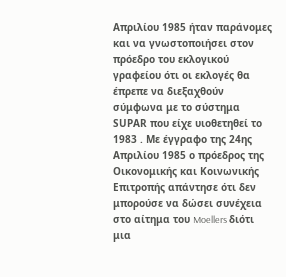Απριλίου 1985 ήταν παράνομες και να γνωστοποιήσει στον πρόεδρο του εκλογικού γραφείου ότι οι εκλογές θα έπρεπε να διεξαχθούν σύμφωνα με το σύστημα SUΡΑR που είχε υιοθετηθεί το 1983 . Με έγγραφο της 24ης Απριλίου 1985 ο πρόεδρος της Οικονομικής και Κοινωνικής Επιτροπής απάντησε ότι δεν μπορούσε να δώσει συνέχεια στο αίτημα του Moellers διότι μια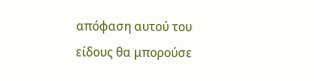απόφαση αυτού του είδους θα μπορούσε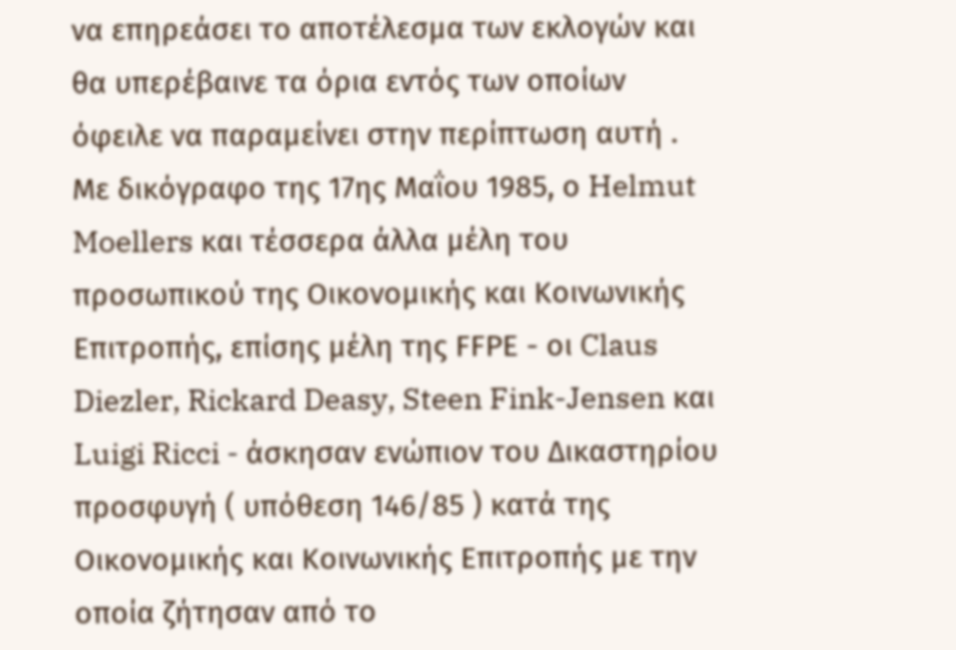να επηρεάσει το αποτέλεσμα των εκλογών και θα υπερέβαινε τα όρια εντός των οποίων όφειλε να παραμείνει στην περίπτωση αυτή .
Με δικόγραφο της 17ης Μαΐου 1985, ο Helmut Moellers και τέσσερα άλλα μέλη του προσωπικού της Οικονομικής και Κοινωνικής Επιτροπής, επίσης μέλη της FFΡΕ - οι Claus Diezler, Rickard Deasy, Steen Fink-Jensen και Luigi Ricci - άσκησαν ενώπιον του Δικαστηρίου προσφυγή ( υπόθεση 146/85 ) κατά της Οικονομικής και Κοινωνικής Επιτροπής με την οποία ζήτησαν από το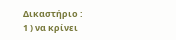Δικαστήριο :
1 ) να κρίνει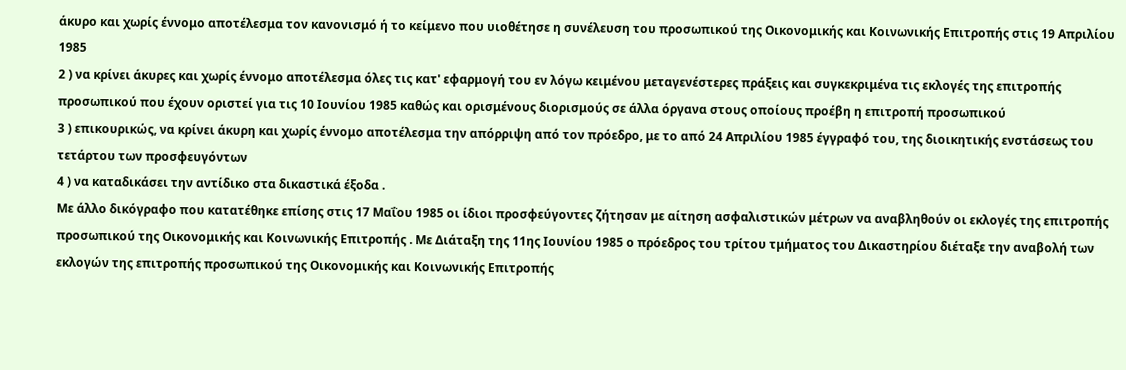άκυρο και χωρίς έννομο αποτέλεσμα τον κανονισμό ή το κείμενο που υιοθέτησε η συνέλευση του προσωπικού της Οικονομικής και Κοινωνικής Επιτροπής στις 19 Απριλίου 1985
2 ) να κρίνει άκυρες και χωρίς έννομο αποτέλεσμα όλες τις κατ' εφαρμογή του εν λόγω κειμένου μεταγενέστερες πράξεις και συγκεκριμένα τις εκλογές της επιτροπής προσωπικού που έχουν οριστεί για τις 10 Ιουνίου 1985 καθώς και ορισμένους διορισμούς σε άλλα όργανα στους οποίους προέβη η επιτροπή προσωπικού
3 ) επικουρικώς, να κρίνει άκυρη και χωρίς έννομο αποτέλεσμα την απόρριψη από τον πρόεδρο, με το από 24 Απριλίου 1985 έγγραφό του, της διοικητικής ενστάσεως του τετάρτου των προσφευγόντων
4 ) να καταδικάσει την αντίδικο στα δικαστικά έξοδα .
Με άλλο δικόγραφο που κατατέθηκε επίσης στις 17 Μαΐου 1985 οι ίδιοι προσφεύγοντες ζήτησαν με αίτηση ασφαλιστικών μέτρων να αναβληθούν οι εκλογές της επιτροπής προσωπικού της Οικονομικής και Κοινωνικής Επιτροπής . Με Διάταξη της 11ης Ιουνίου 1985 ο πρόεδρος του τρίτου τμήματος του Δικαστηρίου διέταξε την αναβολή των εκλογών της επιτροπής προσωπικού της Οικονομικής και Κοινωνικής Επιτροπής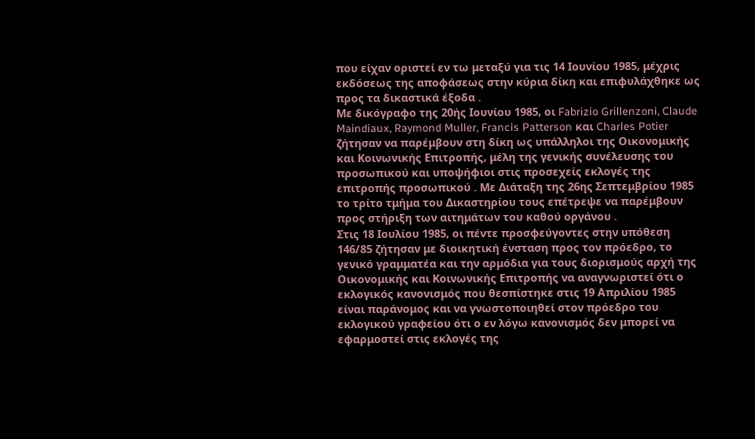που είχαν οριστεί εν τω μεταξύ για τις 14 Ιουνίου 1985, μέχρις εκδόσεως της αποφάσεως στην κύρια δίκη και επιφυλάχθηκε ως προς τα δικαστικά έξοδα .
Με δικόγραφο της 20ής Ιουνίου 1985, οι Fabrizio Grillenzoni, Claude Maindiaux, Raymond Muller, Francis Patterson και Charles Potier ζήτησαν να παρέμβουν στη δίκη ως υπάλληλοι της Οικονομικής και Κοινωνικής Επιτροπής, μέλη της γενικής συνέλευσης του προσωπικού και υποψήφιοι στις προσεχείς εκλογές της επιτροπής προσωπικού . Με Διάταξη της 26ης Σεπτεμβρίου 1985 το τρίτο τμήμα του Δικαστηρίου τους επέτρεψε να παρέμβουν προς στήριξη των αιτημάτων του καθού οργάνου .
Στις 18 Ιουλίου 1985, οι πέντε προσφεύγοντες στην υπόθεση 146/85 ζήτησαν με διοικητική ένσταση προς τον πρόεδρο, το γενικό γραμματέα και την αρμόδια για τους διορισμούς αρχή της Οικονομικής και Κοινωνικής Επιτροπής να αναγνωριστεί ότι ο εκλογικός κανονισμός που θεσπίστηκε στις 19 Απριλίου 1985 είναι παράνομος και να γνωστοποιηθεί στον πρόεδρο του εκλογικού γραφείου ότι ο εν λόγω κανονισμός δεν μπορεί να εφαρμοστεί στις εκλογές της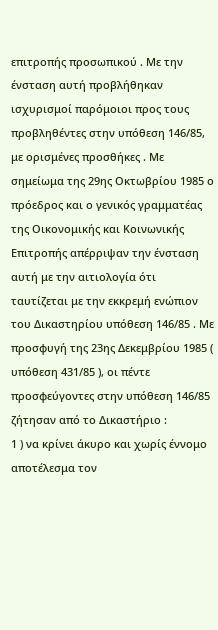επιτροπής προσωπικού . Με την ένσταση αυτή προβλήθηκαν ισχυρισμοί παρόμοιοι προς τους προβληθέντες στην υπόθεση 146/85, με ορισμένες προσθήκες . Με σημείωμα της 29ης Οκτωβρίου 1985 ο πρόεδρος και ο γενικός γραμματέας της Οικονομικής και Κοινωνικής Επιτροπής απέρριψαν την ένσταση αυτή με την αιτιολογία ότι ταυτίζεται με την εκκρεμή ενώπιον του Δικαστηρίου υπόθεση 146/85 . Με προσφυγή της 23ης Δεκεμβρίου 1985 ( υπόθεση 431/85 ), οι πέντε προσφεύγοντες στην υπόθεση 146/85 ζήτησαν από το Δικαστήριο :
1 ) να κρίνει άκυρο και χωρίς έννομο αποτέλεσμα τον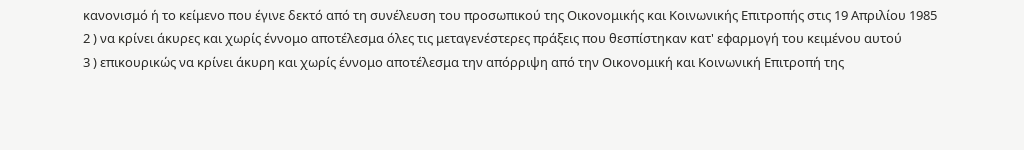κανονισμό ή το κείμενο που έγινε δεκτό από τη συνέλευση του προσωπικού της Οικονομικής και Κοινωνικής Επιτροπής στις 19 Απριλίου 1985
2 ) να κρίνει άκυρες και χωρίς έννομο αποτέλεσμα όλες τις μεταγενέστερες πράξεις που θεσπίστηκαν κατ' εφαρμογή του κειμένου αυτού
3 ) επικουρικώς να κρίνει άκυρη και χωρίς έννομο αποτέλεσμα την απόρριψη από την Οικονομική και Κοινωνική Επιτροπή της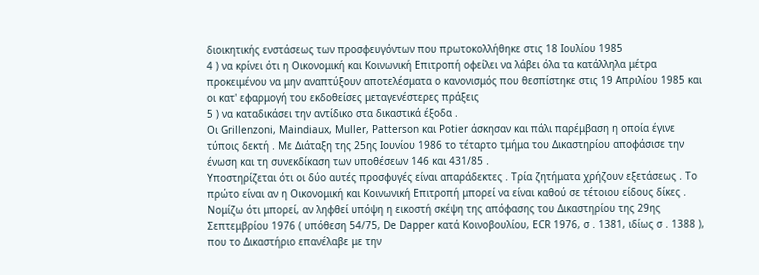διοικητικής ενστάσεως των προσφευγόντων που πρωτοκολλήθηκε στις 18 Ιουλίου 1985
4 ) να κρίνει ότι η Οικονομική και Κοινωνική Επιτροπή οφείλει να λάβει όλα τα κατάλληλα μέτρα προκειμένου να μην αναπτύξουν αποτελέσματα ο κανονισμός που θεσπίστηκε στις 19 Απριλίου 1985 και οι κατ' εφαρμογή του εκδοθείσες μεταγενέστερες πράξεις
5 ) να καταδικάσει την αντίδικο στα δικαστικά έξοδα .
Οι Grillenzoni, Maindiaux, Muller, Patterson και Potier άσκησαν και πάλι παρέμβαση η οποία έγινε τύποις δεκτή . Με Διάταξη της 25ης Ιουνίου 1986 το τέταρτο τμήμα του Δικαστηρίου αποφάσισε την ένωση και τη συνεκδίκαση των υποθέσεων 146 και 431/85 .
Υποστηρίζεται ότι οι δύο αυτές προσφυγές είναι απαράδεκτες . Τρία ζητήματα χρήζουν εξετάσεως . Το πρώτο είναι αν η Οικονομική και Κοινωνική Επιτροπή μπορεί να είναι καθού σε τέτοιου είδους δίκες . Νομίζω ότι μπορεί, αν ληφθεί υπόψη η εικοστή σκέψη της απόφασης του Δικαστηρίου της 29ης Σεπτεμβρίου 1976 ( υπόθεση 54/75, De Dapper κατά Κοινοβουλίου, ECR 1976, σ . 1381, ιδίως σ . 1388 ), που το Δικαστήριο επανέλαβε με την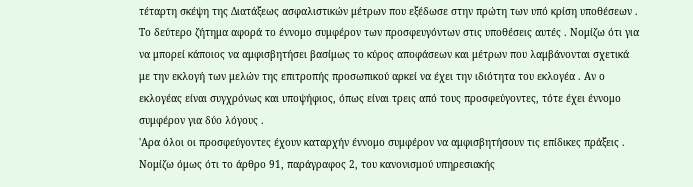τέταρτη σκέψη της Διατάξεως ασφαλιστικών μέτρων που εξέδωσε στην πρώτη των υπό κρίση υποθέσεων .
Το δεύτερο ζήτημα αφορά το έννομο συμφέρον των προσφευγόντων στις υποθέσεις αυτές . Νομίζω ότι για να μπορεί κάποιος να αμφισβητήσει βασίμως το κύρος αποφάσεων και μέτρων που λαμβάνονται σχετικά με την εκλογή των μελών της επιτροπής προσωπικού αρκεί να έχει την ιδιότητα του εκλογέα . Αν ο εκλογέας είναι συγχρόνως και υποψήφιος, όπως είναι τρεις από τους προσφεύγοντες, τότε έχει έννομο συμφέρον για δύο λόγους .
'Αρα όλοι οι προσφεύγοντες έχουν καταρχήν έννομο συμφέρον να αμφισβητήσουν τις επίδικες πράξεις . Νομίζω όμως ότι το άρθρο 91, παράγραφος 2, του κανονισμού υπηρεσιακής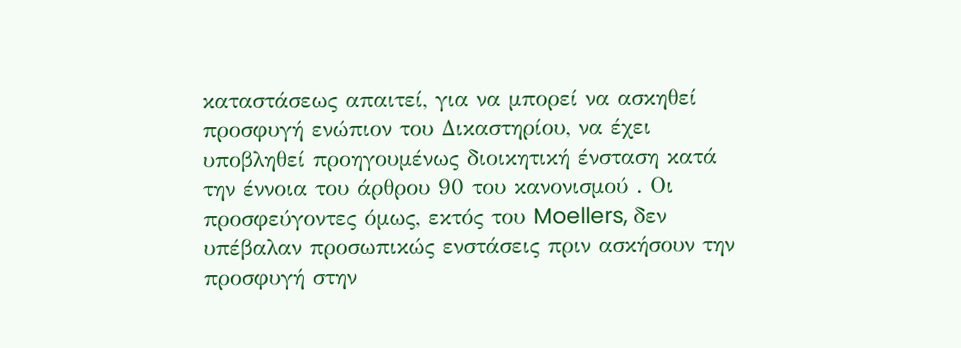καταστάσεως απαιτεί, για να μπορεί να ασκηθεί προσφυγή ενώπιον του Δικαστηρίου, να έχει υποβληθεί προηγουμένως διοικητική ένσταση κατά την έννοια του άρθρου 90 του κανονισμού . Οι προσφεύγοντες όμως, εκτός του Moellers, δεν υπέβαλαν προσωπικώς ενστάσεις πριν ασκήσουν την προσφυγή στην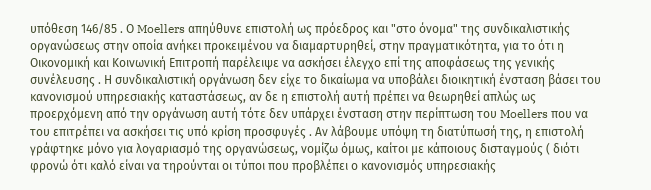υπόθεση 146/85 . Ο Moellers απηύθυνε επιστολή ως πρόεδρος και "στο όνομα" της συνδικαλιστικής οργανώσεως στην οποία ανήκει προκειμένου να διαμαρτυρηθεί, στην πραγματικότητα, για το ότι η Οικονομική και Κοινωνική Επιτροπή παρέλειψε να ασκήσει έλεγχο επί της αποφάσεως της γενικής συνέλευσης . Η συνδικαλιστική οργάνωση δεν είχε το δικαίωμα να υποβάλει διοικητική ένσταση βάσει του κανονισμού υπηρεσιακής καταστάσεως, αν δε η επιστολή αυτή πρέπει να θεωρηθεί απλώς ως προερχόμενη από την οργάνωση αυτή τότε δεν υπάρχει ένσταση στην περίπτωση του Moellers που να του επιτρέπει να ασκήσει τις υπό κρίση προσφυγές . Αν λάβουμε υπόψη τη διατύπωσή της, η επιστολή γράφτηκε μόνο για λογαριασμό της οργανώσεως, νομίζω όμως, καίτοι με κάποιους δισταγμούς ( διότι φρονώ ότι καλό είναι να τηρούνται οι τύποι που προβλέπει ο κανονισμός υπηρεσιακής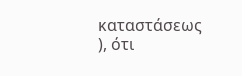καταστάσεως ), ότι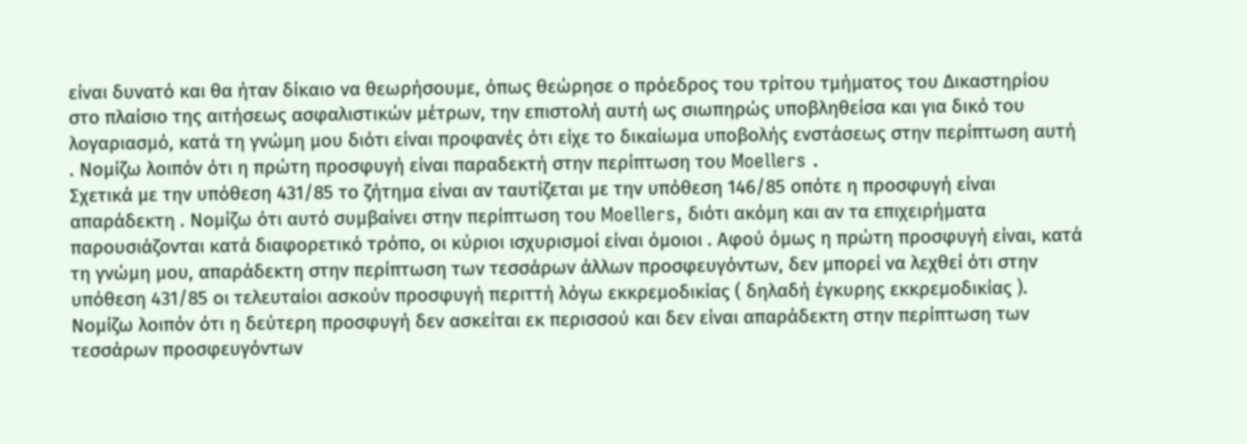είναι δυνατό και θα ήταν δίκαιο να θεωρήσουμε, όπως θεώρησε ο πρόεδρος του τρίτου τμήματος του Δικαστηρίου στο πλαίσιο της αιτήσεως ασφαλιστικών μέτρων, την επιστολή αυτή ως σιωπηρώς υποβληθείσα και για δικό του λογαριασμό, κατά τη γνώμη μου διότι είναι προφανές ότι είχε το δικαίωμα υποβολής ενστάσεως στην περίπτωση αυτή . Νομίζω λοιπόν ότι η πρώτη προσφυγή είναι παραδεκτή στην περίπτωση του Moellers .
Σχετικά με την υπόθεση 431/85 το ζήτημα είναι αν ταυτίζεται με την υπόθεση 146/85 οπότε η προσφυγή είναι απαράδεκτη . Νομίζω ότι αυτό συμβαίνει στην περίπτωση του Moellers, διότι ακόμη και αν τα επιχειρήματα παρουσιάζονται κατά διαφορετικό τρόπο, οι κύριοι ισχυρισμοί είναι όμοιοι . Αφού όμως η πρώτη προσφυγή είναι, κατά τη γνώμη μου, απαράδεκτη στην περίπτωση των τεσσάρων άλλων προσφευγόντων, δεν μπορεί να λεχθεί ότι στην υπόθεση 431/85 οι τελευταίοι ασκούν προσφυγή περιττή λόγω εκκρεμοδικίας ( δηλαδή έγκυρης εκκρεμοδικίας ). Νομίζω λοιπόν ότι η δεύτερη προσφυγή δεν ασκείται εκ περισσού και δεν είναι απαράδεκτη στην περίπτωση των τεσσάρων προσφευγόντων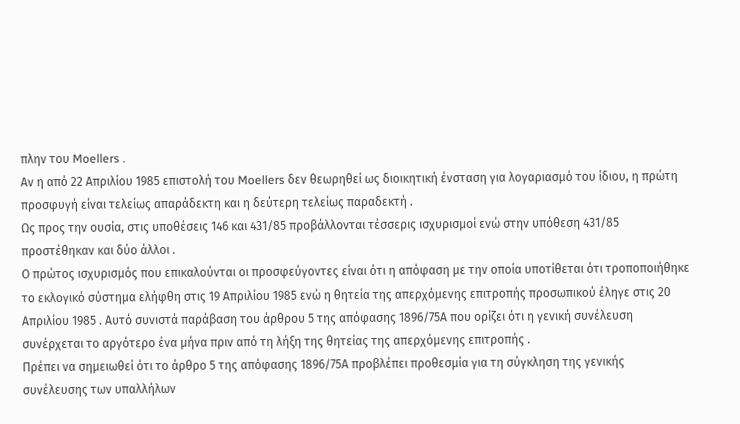πλην του Moellers .
Αν η από 22 Απριλίου 1985 επιστολή του Moellers δεν θεωρηθεί ως διοικητική ένσταση για λογαριασμό του ίδιου, η πρώτη προσφυγή είναι τελείως απαράδεκτη και η δεύτερη τελείως παραδεκτή .
Ως προς την ουσία, στις υποθέσεις 146 και 431/85 προβάλλονται τέσσερις ισχυρισμοί ενώ στην υπόθεση 431/85 προστέθηκαν και δύο άλλοι .
Ο πρώτος ισχυρισμός που επικαλούνται οι προσφεύγοντες είναι ότι η απόφαση με την οποία υποτίθεται ότι τροποποιήθηκε το εκλογικό σύστημα ελήφθη στις 19 Απριλίου 1985 ενώ η θητεία της απερχόμενης επιτροπής προσωπικού έληγε στις 20 Απριλίου 1985 . Αυτό συνιστά παράβαση του άρθρου 5 της απόφασης 1896/75Α που ορίζει ότι η γενική συνέλευση συνέρχεται το αργότερο ένα μήνα πριν από τη λήξη της θητείας της απερχόμενης επιτροπής .
Πρέπει να σημειωθεί ότι το άρθρο 5 της απόφασης 1896/75Α προβλέπει προθεσμία για τη σύγκληση της γενικής συνέλευσης των υπαλλήλων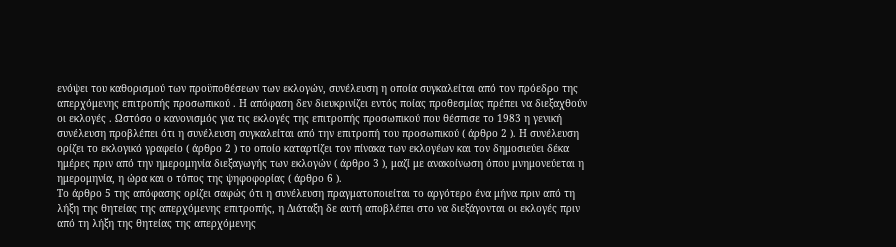ενόψει του καθορισμού των προϋποθέσεων των εκλογών, συνέλευση η οποία συγκαλείται από τον πρόεδρο της απερχόμενης επιτροπής προσωπικού . Η απόφαση δεν διευκρινίζει εντός ποίας προθεσμίας πρέπει να διεξαχθούν οι εκλογές . Ωστόσο ο κανονισμός για τις εκλογές της επιτροπής προσωπικού που θέσπισε το 1983 η γενική συνέλευση προβλέπει ότι η συνέλευση συγκαλείται από την επιτροπή του προσωπικού ( άρθρο 2 ). Η συνέλευση ορίζει το εκλογικό γραφείο ( άρθρο 2 ) το οποίο καταρτίζει τον πίνακα των εκλογέων και τον δημοσιεύει δέκα ημέρες πριν από την ημερομηνία διεξαγωγής των εκλογών ( άρθρο 3 ), μαζί με ανακοίνωση όπου μνημονεύεται η ημερομηνία, η ώρα και ο τόπος της ψηφοφορίας ( άρθρο 6 ).
Το άρθρο 5 της απόφασης ορίζει σαφώς ότι η συνέλευση πραγματοποιείται το αργότερο ένα μήνα πριν από τη λήξη της θητείας της απερχόμενης επιτροπής, η Διάταξη δε αυτή αποβλέπει στο να διεξάγονται οι εκλογές πριν από τη λήξη της θητείας της απερχόμενης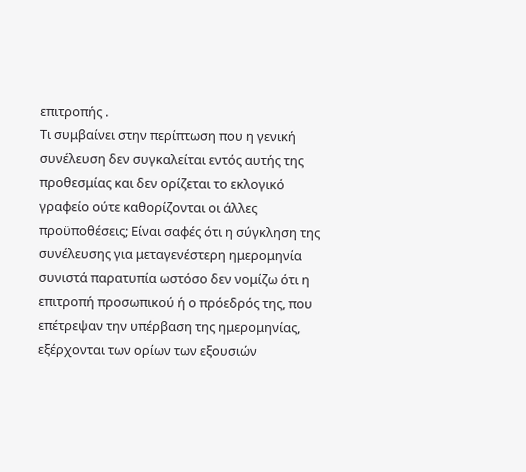επιτροπής .
Τι συμβαίνει στην περίπτωση που η γενική συνέλευση δεν συγκαλείται εντός αυτής της προθεσμίας και δεν ορίζεται το εκλογικό γραφείο ούτε καθορίζονται οι άλλες προϋποθέσεις; Είναι σαφές ότι η σύγκληση της συνέλευσης για μεταγενέστερη ημερομηνία συνιστά παρατυπία ωστόσο δεν νομίζω ότι η επιτροπή προσωπικού ή ο πρόεδρός της, που επέτρεψαν την υπέρβαση της ημερομηνίας, εξέρχονται των ορίων των εξουσιών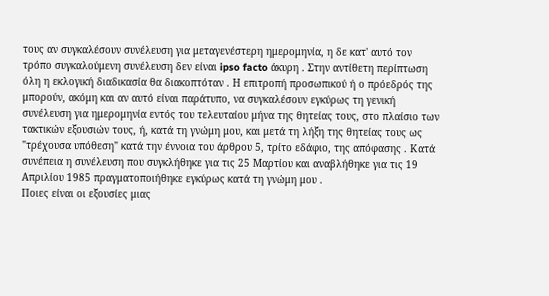τους αν συγκαλέσουν συνέλευση για μεταγενέστερη ημερομηνία, η δε κατ' αυτό τον τρόπο συγκαλούμενη συνέλευση δεν είναι ipso facto άκυρη . Στην αντίθετη περίπτωση όλη η εκλογική διαδικασία θα διακοπτόταν . Η επιτροπή προσωπικού ή ο πρόεδρός της μπορούν, ακόμη και αν αυτό είναι παράτυπο, να συγκαλέσουν εγκύρως τη γενική συνέλευση για ημερομηνία εντός του τελευταίου μήνα της θητείας τους, στο πλαίσιο των τακτικών εξουσιών τους, ή, κατά τη γνώμη μου, και μετά τη λήξη της θητείας τους ως "τρέχουσα υπόθεση" κατά την έννοια του άρθρου 5, τρίτο εδάφιο, της απόφασης . Κατά συνέπεια η συνέλευση που συγκλήθηκε για τις 25 Μαρτίου και αναβλήθηκε για τις 19 Απριλίου 1985 πραγματοποιήθηκε εγκύρως κατά τη γνώμη μου .
Ποιες είναι οι εξουσίες μιας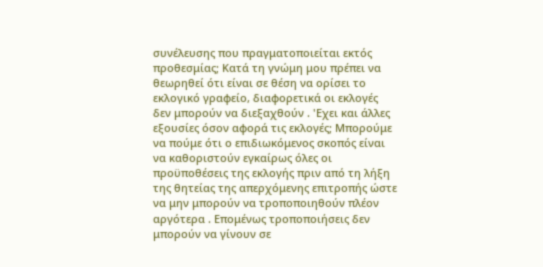συνέλευσης που πραγματοποιείται εκτός προθεσμίας; Κατά τη γνώμη μου πρέπει να θεωρηθεί ότι είναι σε θέση να ορίσει το εκλογικό γραφείο, διαφορετικά οι εκλογές δεν μπορούν να διεξαχθούν . 'Εχει και άλλες εξουσίες όσον αφορά τις εκλογές; Μπορούμε να πούμε ότι ο επιδιωκόμενος σκοπός είναι να καθοριστούν εγκαίρως όλες οι προϋποθέσεις της εκλογής πριν από τη λήξη της θητείας της απερχόμενης επιτροπής ώστε να μην μπορούν να τροποποιηθούν πλέον αργότερα . Επομένως τροποποιήσεις δεν μπορούν να γίνουν σε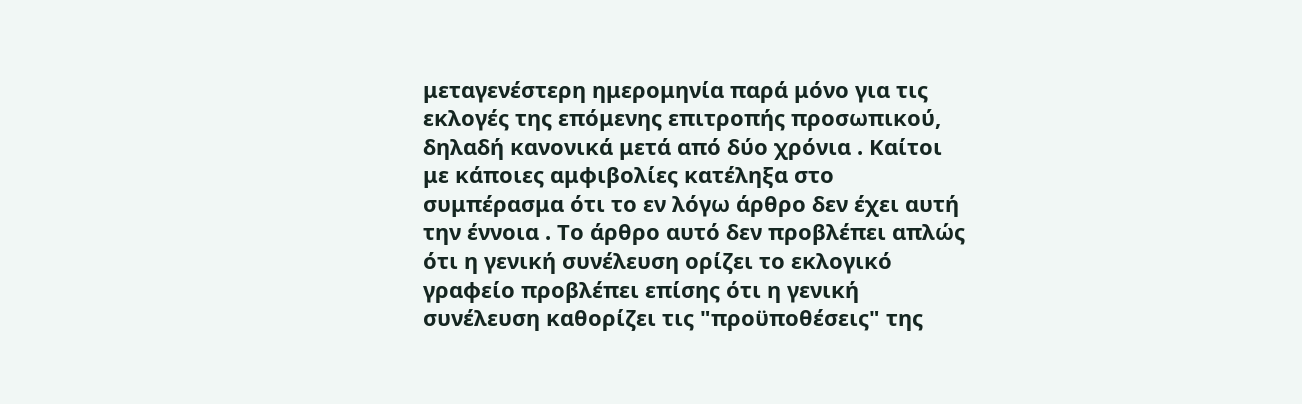μεταγενέστερη ημερομηνία παρά μόνο για τις εκλογές της επόμενης επιτροπής προσωπικού, δηλαδή κανονικά μετά από δύο χρόνια . Καίτοι με κάποιες αμφιβολίες κατέληξα στο συμπέρασμα ότι το εν λόγω άρθρο δεν έχει αυτή την έννοια . Το άρθρο αυτό δεν προβλέπει απλώς ότι η γενική συνέλευση ορίζει το εκλογικό γραφείο προβλέπει επίσης ότι η γενική συνέλευση καθορίζει τις "προϋποθέσεις" της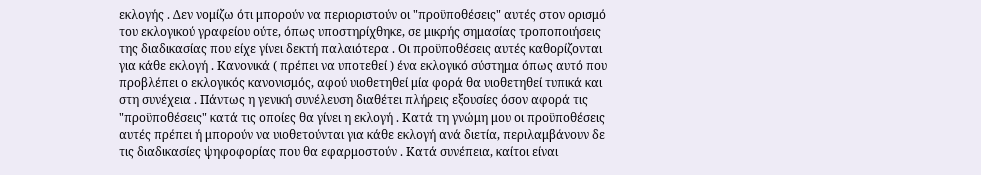εκλογής . Δεν νομίζω ότι μπορούν να περιοριστούν οι "προϋποθέσεις" αυτές στον ορισμό του εκλογικού γραφείου ούτε, όπως υποστηρίχθηκε, σε μικρής σημασίας τροποποιήσεις της διαδικασίας που είχε γίνει δεκτή παλαιότερα . Οι προϋποθέσεις αυτές καθορίζονται για κάθε εκλογή . Κανονικά ( πρέπει να υποτεθεί ) ένα εκλογικό σύστημα όπως αυτό που προβλέπει ο εκλογικός κανονισμός, αφού υιοθετηθεί μία φορά θα υιοθετηθεί τυπικά και στη συνέχεια . Πάντως η γενική συνέλευση διαθέτει πλήρεις εξουσίες όσον αφορά τις "προϋποθέσεις" κατά τις οποίες θα γίνει η εκλογή . Κατά τη γνώμη μου οι προϋποθέσεις αυτές πρέπει ή μπορούν να υιοθετούνται για κάθε εκλογή ανά διετία, περιλαμβάνουν δε τις διαδικασίες ψηφοφορίας που θα εφαρμοστούν . Κατά συνέπεια, καίτοι είναι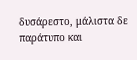δυσάρεστο, μάλιστα δε παράτυπο και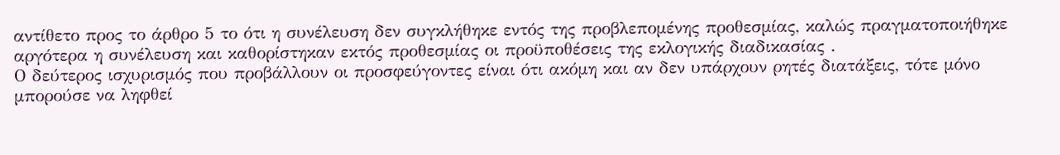αντίθετο προς το άρθρο 5 το ότι η συνέλευση δεν συγκλήθηκε εντός της προβλεπομένης προθεσμίας, καλώς πραγματοποιήθηκε αργότερα η συνέλευση και καθορίστηκαν εκτός προθεσμίας οι προϋποθέσεις της εκλογικής διαδικασίας .
Ο δεύτερος ισχυρισμός που προβάλλουν οι προσφεύγοντες είναι ότι ακόμη και αν δεν υπάρχουν ρητές διατάξεις, τότε μόνο μπορούσε να ληφθεί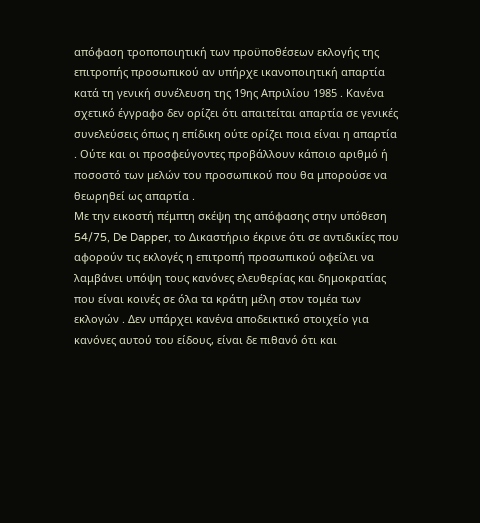απόφαση τροποποιητική των προϋποθέσεων εκλογής της επιτροπής προσωπικού αν υπήρχε ικανοποιητική απαρτία κατά τη γενική συνέλευση της 19ης Απριλίου 1985 . Κανένα σχετικό έγγραφο δεν ορίζει ότι απαιτείται απαρτία σε γενικές συνελεύσεις όπως η επίδικη ούτε ορίζει ποια είναι η απαρτία . Ούτε και οι προσφεύγοντες προβάλλουν κάποιο αριθμό ή ποσοστό των μελών του προσωπικού που θα μπορούσε να θεωρηθεί ως απαρτία .
Με την εικοστή πέμπτη σκέψη της απόφασης στην υπόθεση 54/75, De Dapper, το Δικαστήριο έκρινε ότι σε αντιδικίες που αφορούν τις εκλογές η επιτροπή προσωπικού οφείλει να λαμβάνει υπόψη τους κανόνες ελευθερίας και δημοκρατίας που είναι κοινές σε όλα τα κράτη μέλη στον τομέα των εκλογών . Δεν υπάρχει κανένα αποδεικτικό στοιχείο για κανόνες αυτού του είδους, είναι δε πιθανό ότι και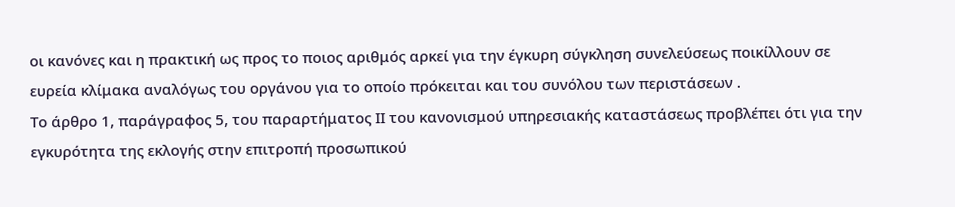οι κανόνες και η πρακτική ως προς το ποιος αριθμός αρκεί για την έγκυρη σύγκληση συνελεύσεως ποικίλλουν σε ευρεία κλίμακα αναλόγως του οργάνου για το οποίο πρόκειται και του συνόλου των περιστάσεων .
Το άρθρο 1, παράγραφος 5, του παραρτήματος ΙΙ του κανονισμού υπηρεσιακής καταστάσεως προβλέπει ότι για την εγκυρότητα της εκλογής στην επιτροπή προσωπικού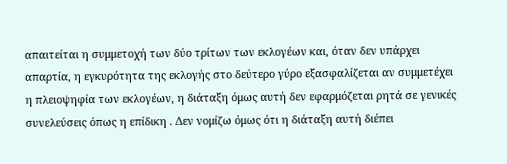απαιτείται η συμμετοχή των δύο τρίτων των εκλογέων και, όταν δεν υπάρχει απαρτία, η εγκυρότητα της εκλογής στο δεύτερο γύρο εξασφαλίζεται αν συμμετέχει η πλειοψηφία των εκλογέων, η διάταξη όμως αυτή δεν εφαρμόζεται ρητά σε γενικές συνελεύσεις όπως η επίδικη . Δεν νομίζω όμως ότι η διάταξη αυτή διέπει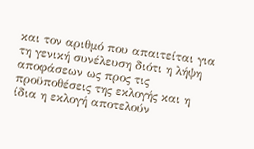και τον αριθμό που απαιτείται για τη γενική συνέλευση διότι η λήψη αποφάσεων ως προς τις προϋποθέσεις της εκλογής και η ίδια η εκλογή αποτελούν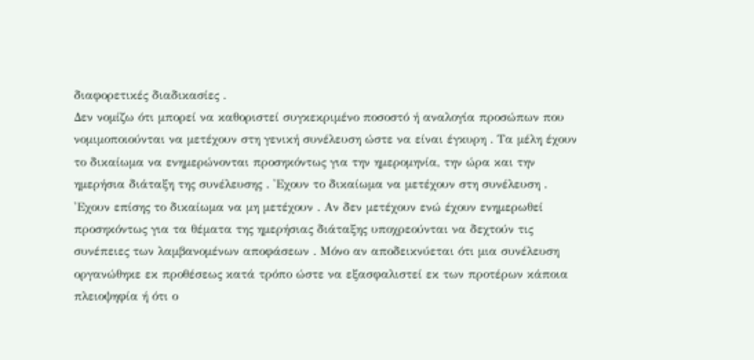διαφορετικές διαδικασίες .
Δεν νομίζω ότι μπορεί να καθοριστεί συγκεκριμένο ποσοστό ή αναλογία προσώπων που νομιμοποιούνται να μετέχουν στη γενική συνέλευση ώστε να είναι έγκυρη . Τα μέλη έχουν το δικαίωμα να ενημερώνονται προσηκόντως για την ημερομηνία, την ώρα και την ημερήσια διάταξη της συνέλευσης . 'Εχουν το δικαίωμα να μετέχουν στη συνέλευση . 'Εχουν επίσης το δικαίωμα να μη μετέχουν . Αν δεν μετέχουν ενώ έχουν ενημερωθεί προσηκόντως για τα θέματα της ημερήσιας διάταξης υποχρεούνται να δεχτούν τις συνέπειες των λαμβανομένων αποφάσεων . Μόνο αν αποδεικνύεται ότι μια συνέλευση οργανώθηκε εκ προθέσεως κατά τρόπο ώστε να εξασφαλιστεί εκ των προτέρων κάποια πλειοψηφία ή ότι ο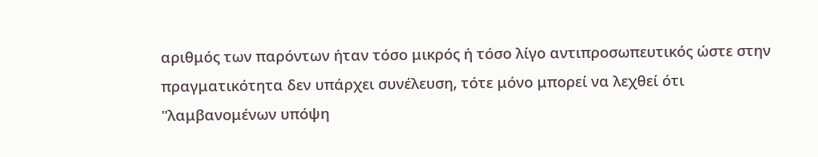αριθμός των παρόντων ήταν τόσο μικρός ή τόσο λίγο αντιπροσωπευτικός ώστε στην πραγματικότητα δεν υπάρχει συνέλευση, τότε μόνο μπορεί να λεχθεί ότι "λαμβανομένων υπόψη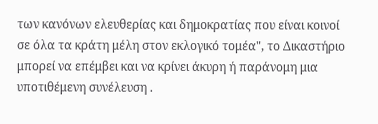των κανόνων ελευθερίας και δημοκρατίας που είναι κοινοί σε όλα τα κράτη μέλη στον εκλογικό τομέα", το Δικαστήριο μπορεί να επέμβει και να κρίνει άκυρη ή παράνομη μια υποτιθέμενη συνέλευση .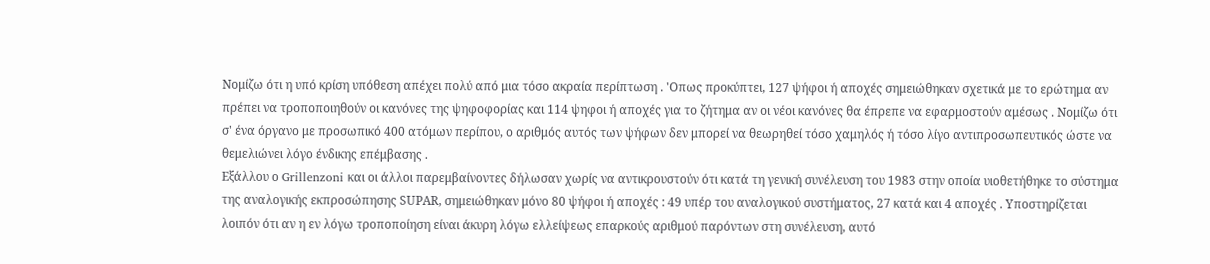Νομίζω ότι η υπό κρίση υπόθεση απέχει πολύ από μια τόσο ακραία περίπτωση . 'Οπως προκύπτει, 127 ψήφοι ή αποχές σημειώθηκαν σχετικά με το ερώτημα αν πρέπει να τροποποιηθούν οι κανόνες της ψηφοφορίας και 114 ψηφοι ή αποχές για το ζήτημα αν οι νέοι κανόνες θα έπρεπε να εφαρμοστούν αμέσως . Νομίζω ότι σ' ένα όργανο με προσωπικό 400 ατόμων περίπου, ο αριθμός αυτός των ψήφων δεν μπορεί να θεωρηθεί τόσο χαμηλός ή τόσο λίγο αντιπροσωπευτικός ώστε να θεμελιώνει λόγο ένδικης επέμβασης .
Εξάλλου ο Grillenzoni και οι άλλοι παρεμβαίνοντες δήλωσαν χωρίς να αντικρουστούν ότι κατά τη γενική συνέλευση του 1983 στην οποία υιοθετήθηκε το σύστημα της αναλογικής εκπροσώπησης SUΡΑR, σημειώθηκαν μόνο 80 ψήφοι ή αποχές : 49 υπέρ του αναλογικού συστήματος, 27 κατά και 4 αποχές . Υποστηρίζεται λοιπόν ότι αν η εν λόγω τροποποίηση είναι άκυρη λόγω ελλείψεως επαρκούς αριθμού παρόντων στη συνέλευση, αυτό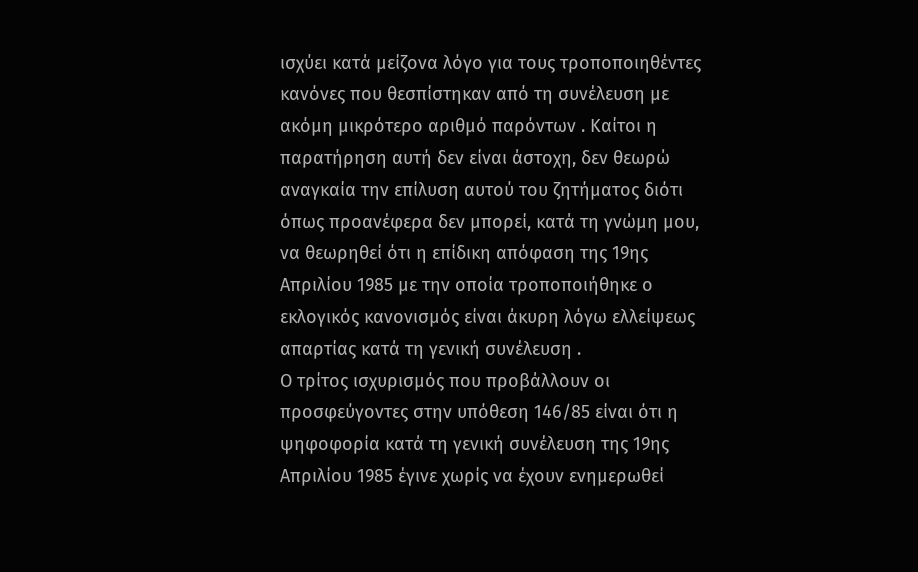ισχύει κατά μείζονα λόγο για τους τροποποιηθέντες κανόνες που θεσπίστηκαν από τη συνέλευση με ακόμη μικρότερο αριθμό παρόντων . Καίτοι η παρατήρηση αυτή δεν είναι άστοχη, δεν θεωρώ αναγκαία την επίλυση αυτού του ζητήματος διότι όπως προανέφερα δεν μπορεί, κατά τη γνώμη μου, να θεωρηθεί ότι η επίδικη απόφαση της 19ης Απριλίου 1985 με την οποία τροποποιήθηκε ο εκλογικός κανονισμός είναι άκυρη λόγω ελλείψεως απαρτίας κατά τη γενική συνέλευση .
Ο τρίτος ισχυρισμός που προβάλλουν οι προσφεύγοντες στην υπόθεση 146/85 είναι ότι η ψηφοφορία κατά τη γενική συνέλευση της 19ης Απριλίου 1985 έγινε χωρίς να έχουν ενημερωθεί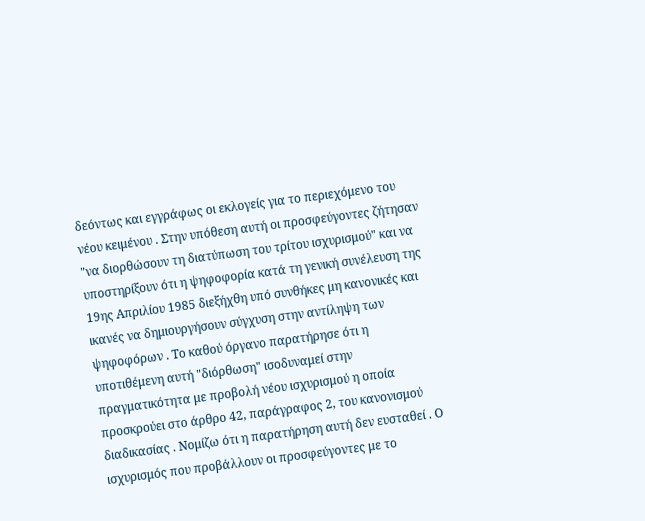δεόντως και εγγράφως οι εκλογείς για το περιεχόμενο του νέου κειμένου . Στην υπόθεση αυτή οι προσφεύγοντες ζήτησαν "να διορθώσουν τη διατύπωση του τρίτου ισχυρισμού" και να υποστηρίξουν ότι η ψηφοφορία κατά τη γενική συνέλευση της 19ης Απριλίου 1985 διεξήχθη υπό συνθήκες μη κανονικές και ικανές να δημιουργήσουν σύγχυση στην αντίληψη των ψηφοφόρων . Το καθού όργανο παρατήρησε ότι η υποτιθέμενη αυτή "διόρθωση" ισοδυναμεί στην πραγματικότητα με προβολή νέου ισχυρισμού η οποία προσκρούει στο άρθρο 42, παράγραφος 2, του κανονισμού διαδικασίας . Νομίζω ότι η παρατήρηση αυτή δεν ευσταθεί . Ο ισχυρισμός που προβάλλουν οι προσφεύγοντες με το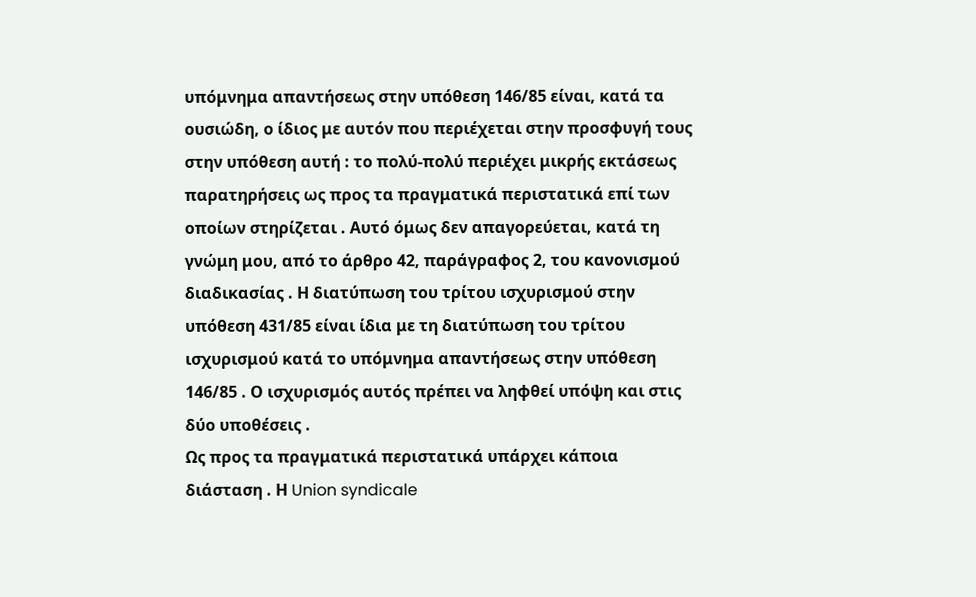υπόμνημα απαντήσεως στην υπόθεση 146/85 είναι, κατά τα ουσιώδη, ο ίδιος με αυτόν που περιέχεται στην προσφυγή τους στην υπόθεση αυτή : το πολύ-πολύ περιέχει μικρής εκτάσεως παρατηρήσεις ως προς τα πραγματικά περιστατικά επί των οποίων στηρίζεται . Αυτό όμως δεν απαγορεύεται, κατά τη γνώμη μου, από το άρθρο 42, παράγραφος 2, του κανονισμού διαδικασίας . Η διατύπωση του τρίτου ισχυρισμού στην υπόθεση 431/85 είναι ίδια με τη διατύπωση του τρίτου ισχυρισμού κατά το υπόμνημα απαντήσεως στην υπόθεση 146/85 . Ο ισχυρισμός αυτός πρέπει να ληφθεί υπόψη και στις δύο υποθέσεις .
Ως προς τα πραγματικά περιστατικά υπάρχει κάποια διάσταση . Η Union syndicale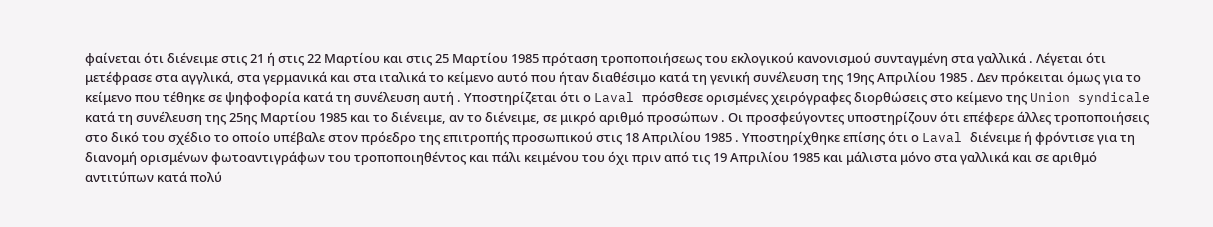φαίνεται ότι διένειμε στις 21 ή στις 22 Μαρτίου και στις 25 Μαρτίου 1985 πρόταση τροποποιήσεως του εκλογικού κανονισμού συνταγμένη στα γαλλικά . Λέγεται ότι μετέφρασε στα αγγλικά, στα γερμανικά και στα ιταλικά το κείμενο αυτό που ήταν διαθέσιμο κατά τη γενική συνέλευση της 19ης Απριλίου 1985 . Δεν πρόκειται όμως για το κείμενο που τέθηκε σε ψηφοφορία κατά τη συνέλευση αυτή . Υποστηρίζεται ότι ο Laval πρόσθεσε ορισμένες χειρόγραφες διορθώσεις στο κείμενο της Union syndicale κατά τη συνέλευση της 25ης Μαρτίου 1985 και το διένειμε, αν το διένειμε, σε μικρό αριθμό προσώπων . Οι προσφεύγοντες υποστηρίζουν ότι επέφερε άλλες τροποποιήσεις στο δικό του σχέδιο το οποίο υπέβαλε στον πρόεδρο της επιτροπής προσωπικού στις 18 Απριλίου 1985 . Υποστηρίχθηκε επίσης ότι ο Laval διένειμε ή φρόντισε για τη διανομή ορισμένων φωτοαντιγράφων του τροποποιηθέντος και πάλι κειμένου του όχι πριν από τις 19 Απριλίου 1985 και μάλιστα μόνο στα γαλλικά και σε αριθμό αντιτύπων κατά πολύ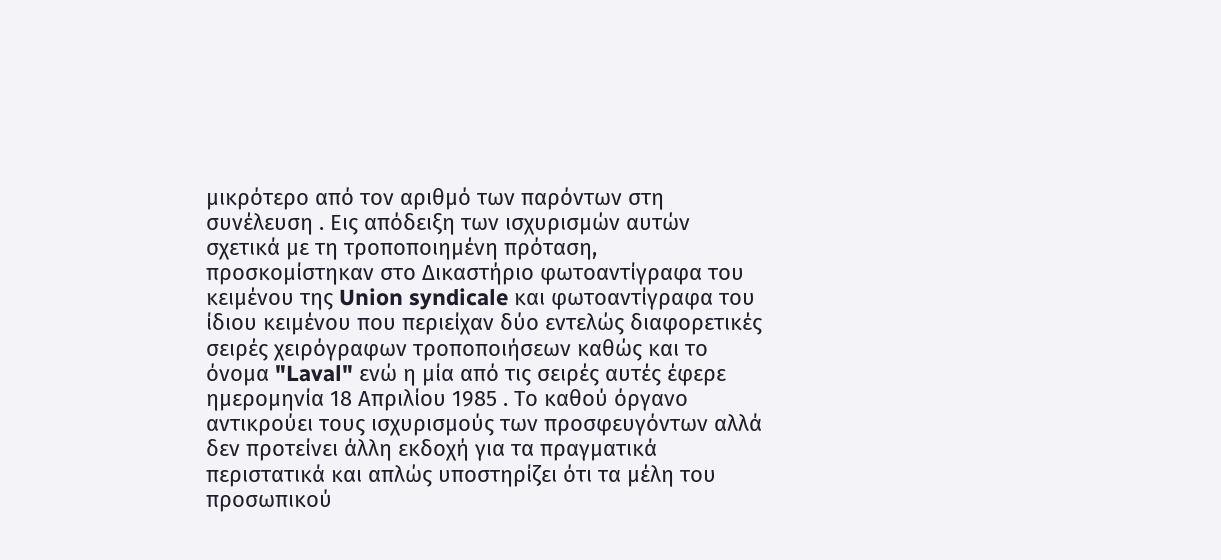μικρότερο από τον αριθμό των παρόντων στη συνέλευση . Εις απόδειξη των ισχυρισμών αυτών σχετικά με τη τροποποιημένη πρόταση, προσκομίστηκαν στο Δικαστήριο φωτοαντίγραφα του κειμένου της Union syndicale και φωτοαντίγραφα του ίδιου κειμένου που περιείχαν δύο εντελώς διαφορετικές σειρές χειρόγραφων τροποποιήσεων καθώς και το όνομα "Laval" ενώ η μία από τις σειρές αυτές έφερε ημερομηνία 18 Απριλίου 1985 . Το καθού όργανο αντικρούει τους ισχυρισμούς των προσφευγόντων αλλά δεν προτείνει άλλη εκδοχή για τα πραγματικά περιστατικά και απλώς υποστηρίζει ότι τα μέλη του προσωπικού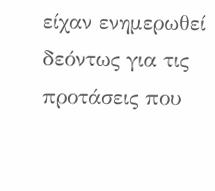είχαν ενημερωθεί δεόντως για τις προτάσεις που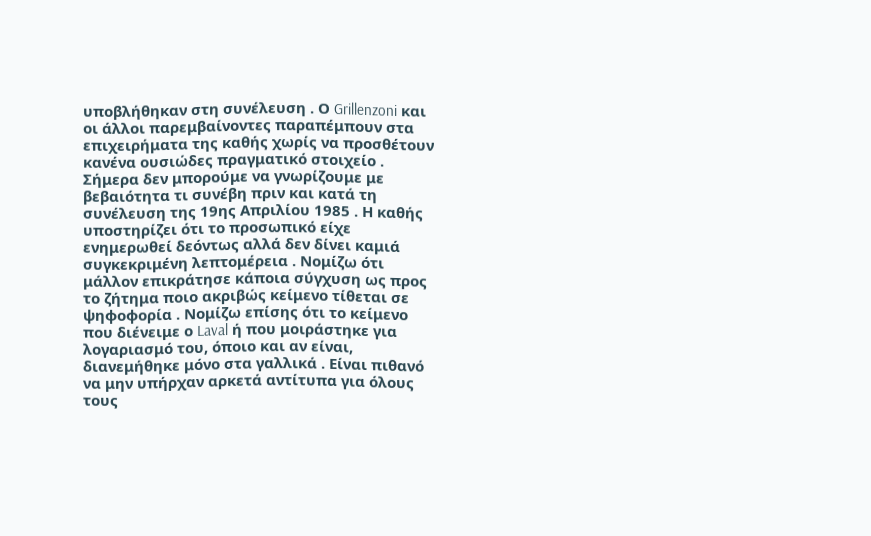υποβλήθηκαν στη συνέλευση . Ο Grillenzoni και οι άλλοι παρεμβαίνοντες παραπέμπουν στα επιχειρήματα της καθής χωρίς να προσθέτουν κανένα ουσιώδες πραγματικό στοιχείο .
Σήμερα δεν μπορούμε να γνωρίζουμε με βεβαιότητα τι συνέβη πριν και κατά τη συνέλευση της 19ης Απριλίου 1985 . Η καθής υποστηρίζει ότι το προσωπικό είχε ενημερωθεί δεόντως αλλά δεν δίνει καμιά συγκεκριμένη λεπτομέρεια . Νομίζω ότι μάλλον επικράτησε κάποια σύγχυση ως προς το ζήτημα ποιο ακριβώς κείμενο τίθεται σε ψηφοφορία . Νομίζω επίσης ότι το κείμενο που διένειμε ο Laval ή που μοιράστηκε για λογαριασμό του, όποιο και αν είναι, διανεμήθηκε μόνο στα γαλλικά . Είναι πιθανό να μην υπήρχαν αρκετά αντίτυπα για όλους τους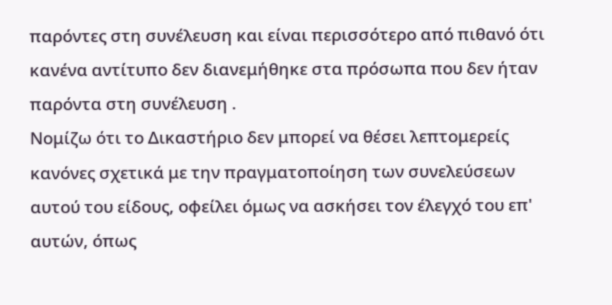παρόντες στη συνέλευση και είναι περισσότερο από πιθανό ότι κανένα αντίτυπο δεν διανεμήθηκε στα πρόσωπα που δεν ήταν παρόντα στη συνέλευση .
Νομίζω ότι το Δικαστήριο δεν μπορεί να θέσει λεπτομερείς κανόνες σχετικά με την πραγματοποίηση των συνελεύσεων αυτού του είδους, οφείλει όμως να ασκήσει τον έλεγχό του επ' αυτών, όπως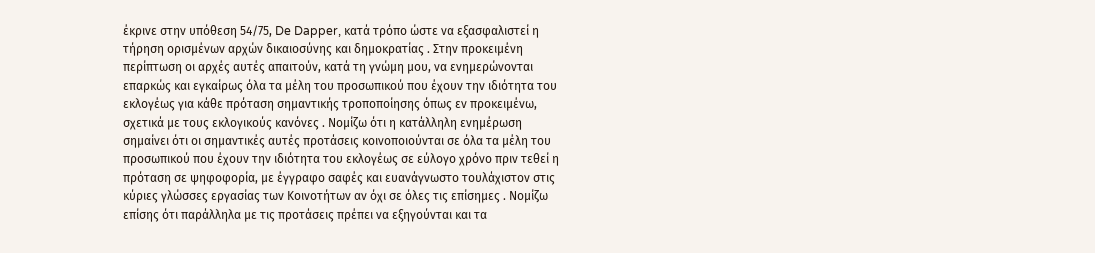έκρινε στην υπόθεση 54/75, De Dapper, κατά τρόπο ώστε να εξασφαλιστεί η τήρηση ορισμένων αρχών δικαιοσύνης και δημοκρατίας . Στην προκειμένη περίπτωση οι αρχές αυτές απαιτούν, κατά τη γνώμη μου, να ενημερώνονται επαρκώς και εγκαίρως όλα τα μέλη του προσωπικού που έχουν την ιδιότητα του εκλογέως για κάθε πρόταση σημαντικής τροποποίησης όπως εν προκειμένω, σχετικά με τους εκλογικούς κανόνες . Νομίζω ότι η κατάλληλη ενημέρωση σημαίνει ότι οι σημαντικές αυτές προτάσεις κοινοποιούνται σε όλα τα μέλη του προσωπικού που έχουν την ιδιότητα του εκλογέως σε εύλογο χρόνο πριν τεθεί η πρόταση σε ψηφοφορία, με έγγραφο σαφές και ευανάγνωστο τουλάχιστον στις κύριες γλώσσες εργασίας των Κοινοτήτων αν όχι σε όλες τις επίσημες . Νομίζω επίσης ότι παράλληλα με τις προτάσεις πρέπει να εξηγούνται και τα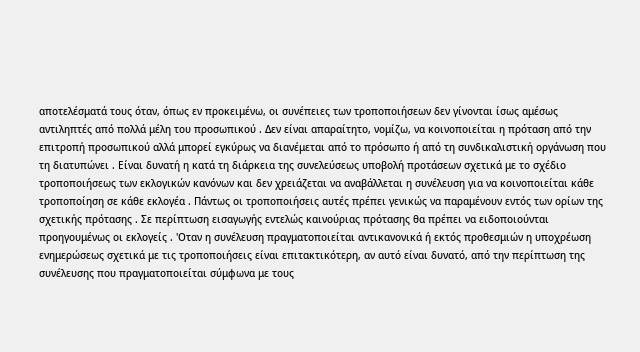αποτελέσματά τους όταν, όπως εν προκειμένω, οι συνέπειες των τροποποιήσεων δεν γίνονται ίσως αμέσως αντιληπτές από πολλά μέλη του προσωπικού . Δεν είναι απαραίτητο, νομίζω, να κοινοποιείται η πρόταση από την επιτροπή προσωπικού αλλά μπορεί εγκύρως να διανέμεται από το πρόσωπο ή από τη συνδικαλιστική οργάνωση που τη διατυπώνει . Είναι δυνατή η κατά τη διάρκεια της συνελεύσεως υποβολή προτάσεων σχετικά με το σχέδιο τροποποιήσεως των εκλογικών κανόνων και δεν χρειάζεται να αναβάλλεται η συνέλευση για να κοινοποιείται κάθε τροποποίηση σε κάθε εκλογέα . Πάντως οι τροποποιήσεις αυτές πρέπει γενικώς να παραμένουν εντός των ορίων της σχετικής πρότασης . Σε περίπτωση εισαγωγής εντελώς καινούριας πρότασης θα πρέπει να ειδοποιούνται προηγουμένως οι εκλογείς . 'Οταν η συνέλευση πραγματοποιείται αντικανονικά ή εκτός προθεσμιών η υποχρέωση ενημερώσεως σχετικά με τις τροποποιήσεις είναι επιτακτικότερη, αν αυτό είναι δυνατό, από την περίπτωση της συνέλευσης που πραγματοποιείται σύμφωνα με τους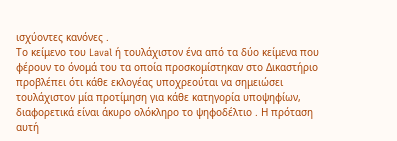ισχύοντες κανόνες .
Το κείμενο του Laval ή τουλάχιστον ένα από τα δύο κείμενα που φέρουν το όνομά του τα οποία προσκομίστηκαν στο Δικαστήριο προβλέπει ότι κάθε εκλογέας υποχρεούται να σημειώσει τουλάχιστον μία προτίμηση για κάθε κατηγορία υποψηφίων, διαφορετικά είναι άκυρο ολόκληρο το ψηφοδέλτιο . Η πρόταση αυτή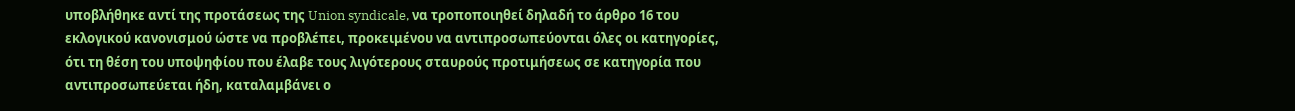υποβλήθηκε αντί της προτάσεως της Union syndicale, να τροποποιηθεί δηλαδή το άρθρο 16 του εκλογικού κανονισμού ώστε να προβλέπει, προκειμένου να αντιπροσωπεύονται όλες οι κατηγορίες, ότι τη θέση του υποψηφίου που έλαβε τους λιγότερους σταυρούς προτιμήσεως σε κατηγορία που αντιπροσωπεύεται ήδη, καταλαμβάνει ο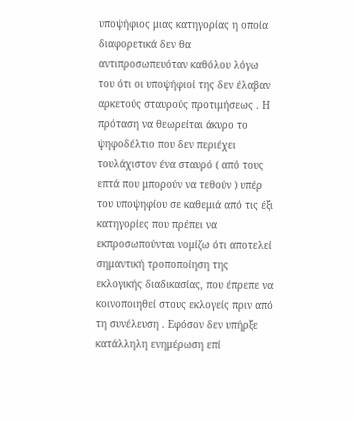υποψήφιος μιας κατηγορίας η οποία διαφορετικά δεν θα αντιπροσωπευόταν καθόλου λόγω του ότι οι υποψήφιοί της δεν έλαβαν αρκετούς σταυρούς προτιμήσεως . Η πρόταση να θεωρείται άκυρο το ψηφοδέλτιο που δεν περιέχει τουλάχιστον ένα σταυρό ( από τους επτά που μπορούν να τεθούν ) υπέρ του υποψηφίου σε καθεμιά από τις έξι κατηγορίες που πρέπει να εκπροσωπούνται νομίζω ότι αποτελεί σημαντική τροποποίηση της εκλογικής διαδικασίας, που έπρεπε να κοινοποιηθεί στους εκλογείς πριν από τη συνέλευση . Εφόσον δεν υπήρξε κατάλληλη ενημέρωση επί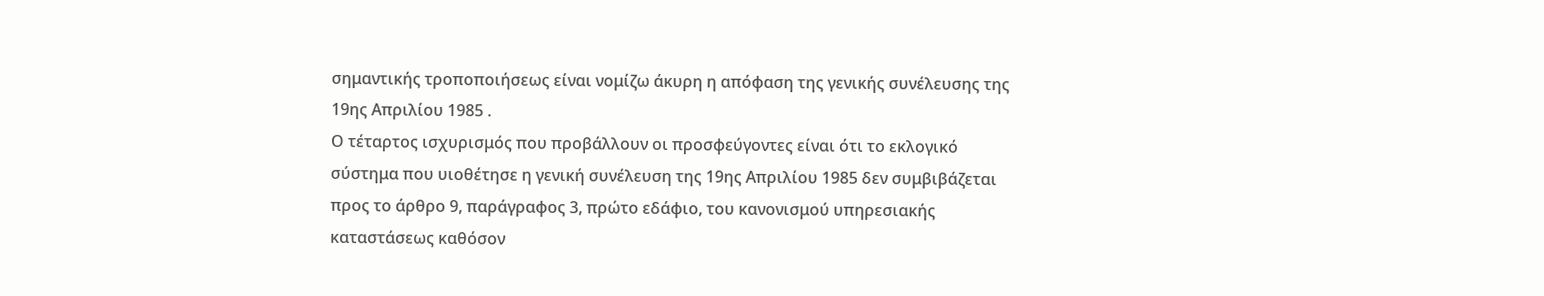σημαντικής τροποποιήσεως είναι νομίζω άκυρη η απόφαση της γενικής συνέλευσης της 19ης Απριλίου 1985 .
Ο τέταρτος ισχυρισμός που προβάλλουν οι προσφεύγοντες είναι ότι το εκλογικό σύστημα που υιοθέτησε η γενική συνέλευση της 19ης Απριλίου 1985 δεν συμβιβάζεται προς το άρθρο 9, παράγραφος 3, πρώτο εδάφιο, του κανονισμού υπηρεσιακής καταστάσεως καθόσον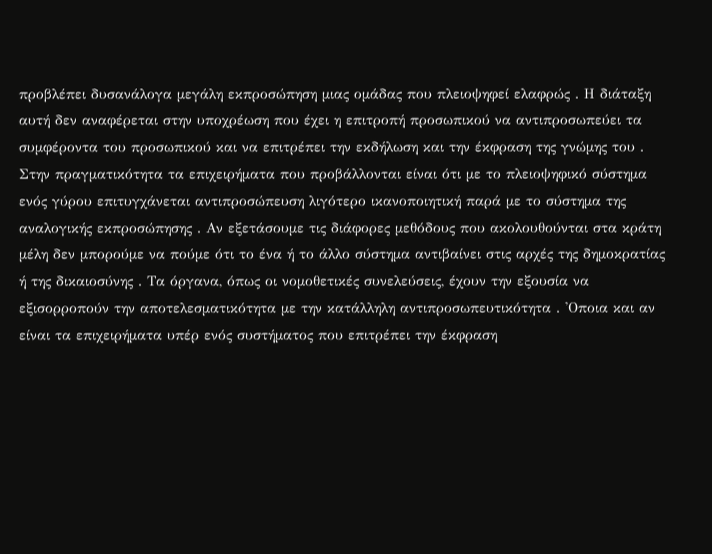προβλέπει δυσανάλογα μεγάλη εκπροσώπηση μιας ομάδας που πλειοψηφεί ελαφρώς . Η διάταξη αυτή δεν αναφέρεται στην υποχρέωση που έχει η επιτροπή προσωπικού να αντιπροσωπεύει τα συμφέροντα του προσωπικού και να επιτρέπει την εκδήλωση και την έκφραση της γνώμης του . Στην πραγματικότητα τα επιχειρήματα που προβάλλονται είναι ότι με το πλειοψηφικό σύστημα ενός γύρου επιτυγχάνεται αντιπροσώπευση λιγότερο ικανοποιητική παρά με το σύστημα της αναλογικής εκπροσώπησης . Αν εξετάσουμε τις διάφορες μεθόδους που ακολουθούνται στα κράτη μέλη δεν μπορούμε να πούμε ότι το ένα ή το άλλο σύστημα αντιβαίνει στις αρχές της δημοκρατίας ή της δικαιοσύνης . Τα όργανα, όπως οι νομοθετικές συνελεύσεις, έχουν την εξουσία να εξισορροπούν την αποτελεσματικότητα με την κατάλληλη αντιπροσωπευτικότητα . 'Οποια και αν είναι τα επιχειρήματα υπέρ ενός συστήματος που επιτρέπει την έκφραση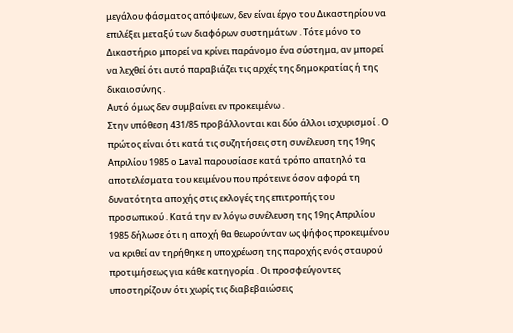μεγάλου φάσματος απόψεων, δεν είναι έργο του Δικαστηρίου να επιλέξει μεταξύ των διαφόρων συστημάτων . Τότε μόνο το Δικαστήριο μπορεί να κρίνει παράνομο ένα σύστημα, αν μπορεί να λεχθεί ότι αυτό παραβιάζει τις αρχές της δημοκρατίας ή της δικαιοσύνης .
Αυτό όμως δεν συμβαίνει εν προκειμένω .
Στην υπόθεση 431/85 προβάλλονται και δύο άλλοι ισχυρισμοί . Ο πρώτος είναι ότι κατά τις συζητήσεις στη συνέλευση της 19ης Απριλίου 1985 ο Laval παρουσίασε κατά τρόπο απατηλό τα αποτελέσματα του κειμένου που πρότεινε όσον αφορά τη δυνατότητα αποχής στις εκλογές της επιτροπής του προσωπικού . Κατά την εν λόγω συνέλευση της 19ης Απριλίου 1985 δήλωσε ότι η αποχή θα θεωρούνταν ως ψήφος προκειμένου να κριθεί αν τηρήθηκε η υποχρέωση της παροχής ενός σταυρού προτιμήσεως για κάθε κατηγορία . Οι προσφεύγοντες υποστηρίζουν ότι χωρίς τις διαβεβαιώσεις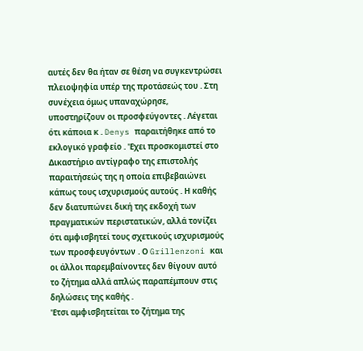αυτές δεν θα ήταν σε θέση να συγκεντρώσει πλειοψηφία υπέρ της προτάσεώς του . Στη συνέχεια όμως υπαναχώρησε, υποστηρίζουν οι προσφεύγοντες . Λέγεται ότι κάποια κ . Denys παραιτήθηκε από το εκλογικό γραφείο . 'Εχει προσκομιστεί στο Δικαστήριο αντίγραφο της επιστολής παραιτήσεώς της η οποία επιβεβαιώνει κάπως τους ισχυρισμούς αυτούς . Η καθής δεν διατυπώνει δική της εκδοχή των πραγματικών περιστατικών, αλλά τονίζει ότι αμφισβητεί τους σχετικούς ισχυρισμούς των προσφευγόντων . Ο Grillenzoni και οι άλλοι παρεμβαίνοντες δεν θίγουν αυτό το ζήτημα αλλά απλώς παραπέμπουν στις δηλώσεις της καθής .
'Ετσι αμφισβητείται το ζήτημα της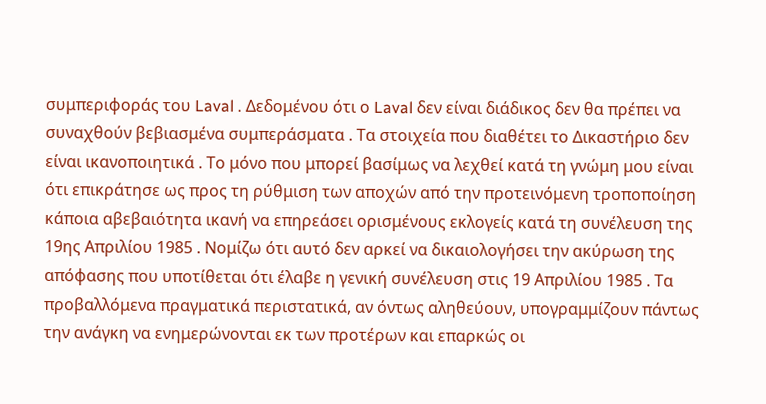συμπεριφοράς του Laval . Δεδομένου ότι ο Laval δεν είναι διάδικος δεν θα πρέπει να συναχθούν βεβιασμένα συμπεράσματα . Τα στοιχεία που διαθέτει το Δικαστήριο δεν είναι ικανοποιητικά . Το μόνο που μπορεί βασίμως να λεχθεί κατά τη γνώμη μου είναι ότι επικράτησε ως προς τη ρύθμιση των αποχών από την προτεινόμενη τροποποίηση κάποια αβεβαιότητα ικανή να επηρεάσει ορισμένους εκλογείς κατά τη συνέλευση της 19ης Απριλίου 1985 . Νομίζω ότι αυτό δεν αρκεί να δικαιολογήσει την ακύρωση της απόφασης που υποτίθεται ότι έλαβε η γενική συνέλευση στις 19 Απριλίου 1985 . Τα προβαλλόμενα πραγματικά περιστατικά, αν όντως αληθεύουν, υπογραμμίζουν πάντως την ανάγκη να ενημερώνονται εκ των προτέρων και επαρκώς οι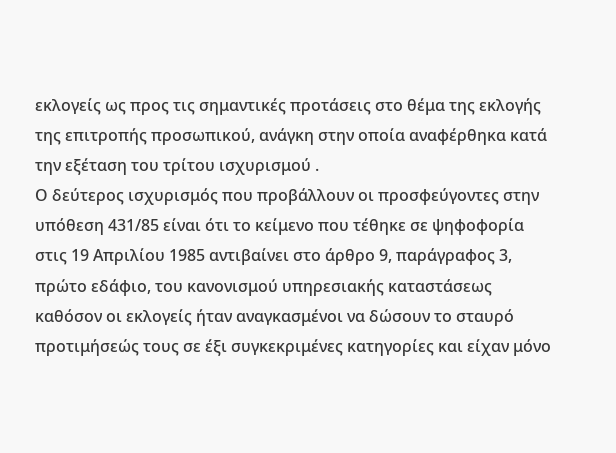εκλογείς ως προς τις σημαντικές προτάσεις στο θέμα της εκλογής της επιτροπής προσωπικού, ανάγκη στην οποία αναφέρθηκα κατά την εξέταση του τρίτου ισχυρισμού .
Ο δεύτερος ισχυρισμός που προβάλλουν οι προσφεύγοντες στην υπόθεση 431/85 είναι ότι το κείμενο που τέθηκε σε ψηφοφορία στις 19 Απριλίου 1985 αντιβαίνει στο άρθρο 9, παράγραφος 3, πρώτο εδάφιο, του κανονισμού υπηρεσιακής καταστάσεως καθόσον οι εκλογείς ήταν αναγκασμένοι να δώσουν το σταυρό προτιμήσεώς τους σε έξι συγκεκριμένες κατηγορίες και είχαν μόνο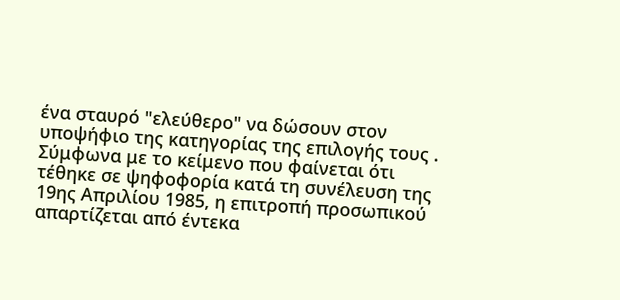ένα σταυρό "ελεύθερο" να δώσουν στον υποψήφιο της κατηγορίας της επιλογής τους . Σύμφωνα με το κείμενο που φαίνεται ότι τέθηκε σε ψηφοφορία κατά τη συνέλευση της 19ης Απριλίου 1985, η επιτροπή προσωπικού απαρτίζεται από έντεκα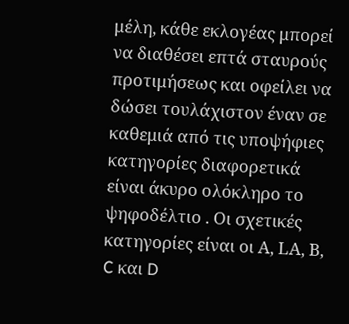μέλη, κάθε εκλογέας μπορεί να διαθέσει επτά σταυρούς προτιμήσεως και οφείλει να δώσει τουλάχιστον έναν σε καθεμιά από τις υποψήφιες κατηγορίες διαφορετικά είναι άκυρο ολόκληρο το ψηφοδέλτιο . Οι σχετικές κατηγορίες είναι οι Α, LΑ, Β, C και D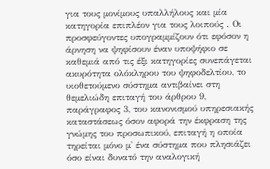για τους μονίμους υπαλλήλους και μία κατηγορία επιπλέον για τους λοιπούς . Οι προσφεύγοντες υπογραμμίζουν ότι εφόσον η άρνηση να ψηφίσουν έναν υποψήφιο σε καθεμιά από τις έξι κατηγορίες συνεπάγεται ακυρότητα ολόκληρου του ψηφοδελτίου, το υιοθετούμενο σύστημα αντιβαίνει στη θεμελιώδη επιταγή του άρθρου 9, παράγραφος 3, του κανονισμού υπηρεσιακής καταστάσεως όσον αφορά την έκφραση της γνώμης του προσωπικού, επιταγή η οποία τηρείται μόνο μ' ένα σύστημα που πλησιάζει όσο είναι δυνατό την αναλογική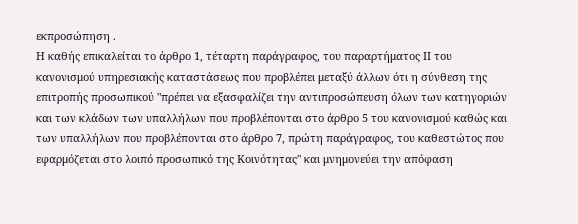εκπροσώπηση .
Η καθής επικαλείται το άρθρο 1, τέταρτη παράγραφος, του παραρτήματος ΙΙ του κανονισμού υπηρεσιακής καταστάσεως που προβλέπει μεταξύ άλλων ότι η σύνθεση της επιτροπής προσωπικού "πρέπει να εξασφαλίζει την αντιπροσώπευση όλων των κατηγοριών και των κλάδων των υπαλλήλων που προβλέπονται στο άρθρο 5 του κανονισμού καθώς και των υπαλλήλων που προβλέπονται στο άρθρο 7, πρώτη παράγραφος, του καθεστώτος που εφαρμόζεται στο λοιπό προσωπικό της Κοινότητας" και μνημονεύει την απόφαση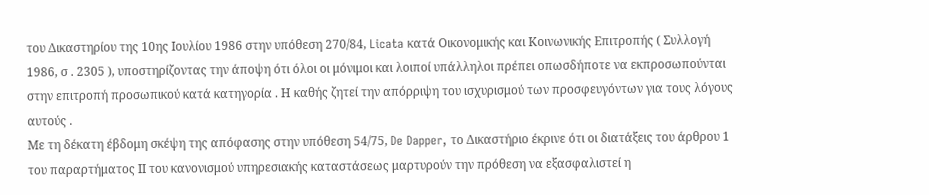του Δικαστηρίου της 10ης Ιουλίου 1986 στην υπόθεση 270/84, Licata κατά Οικονομικής και Κοινωνικής Επιτροπής ( Συλλογή 1986, σ . 2305 ), υποστηρίζοντας την άποψη ότι όλοι οι μόνιμοι και λοιποί υπάλληλοι πρέπει οπωσδήποτε να εκπροσωπούνται στην επιτροπή προσωπικού κατά κατηγορία . Η καθής ζητεί την απόρριψη του ισχυρισμού των προσφευγόντων για τους λόγους αυτούς .
Με τη δέκατη έβδομη σκέψη της απόφασης στην υπόθεση 54/75, De Dapper, το Δικαστήριο έκρινε ότι οι διατάξεις του άρθρου 1 του παραρτήματος ΙΙ του κανονισμού υπηρεσιακής καταστάσεως μαρτυρούν την πρόθεση να εξασφαλιστεί η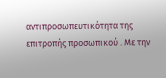αντιπροσωπευτικότητα της επιτροπής προσωπικού . Με την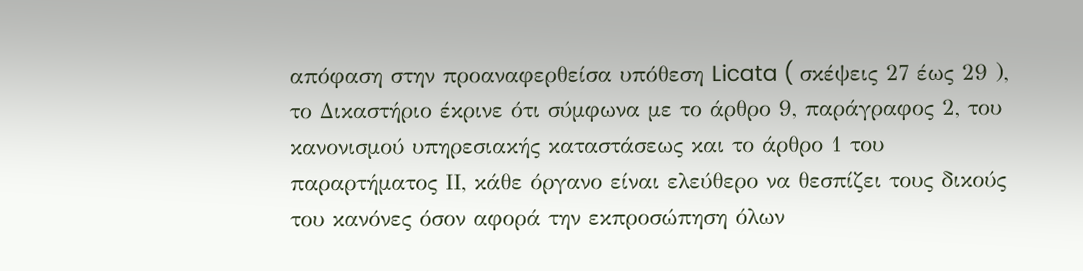απόφαση στην προαναφερθείσα υπόθεση Licata ( σκέψεις 27 έως 29 ), το Δικαστήριο έκρινε ότι σύμφωνα με το άρθρο 9, παράγραφος 2, του κανονισμού υπηρεσιακής καταστάσεως και το άρθρο 1 του παραρτήματος ΙΙ, κάθε όργανο είναι ελεύθερο να θεσπίζει τους δικούς του κανόνες όσον αφορά την εκπροσώπηση όλων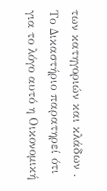των κατηγοριών και κλάδων . Το Δικαστήριο παρατηρεί ότι για το λόγο αυτό η Οικονομική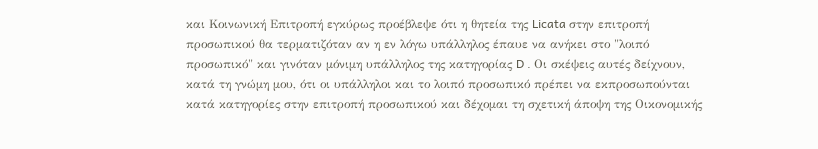και Κοινωνική Επιτροπή εγκύρως προέβλεψε ότι η θητεία της Licata στην επιτροπή προσωπικού θα τερματιζόταν αν η εν λόγω υπάλληλος έπαυε να ανήκει στο "λοιπό προσωπικό" και γινόταν μόνιμη υπάλληλος της κατηγορίας D . Οι σκέψεις αυτές δείχνουν, κατά τη γνώμη μου, ότι οι υπάλληλοι και το λοιπό προσωπικό πρέπει να εκπροσωπούνται κατά κατηγορίες στην επιτροπή προσωπικού και δέχομαι τη σχετική άποψη της Οικονομικής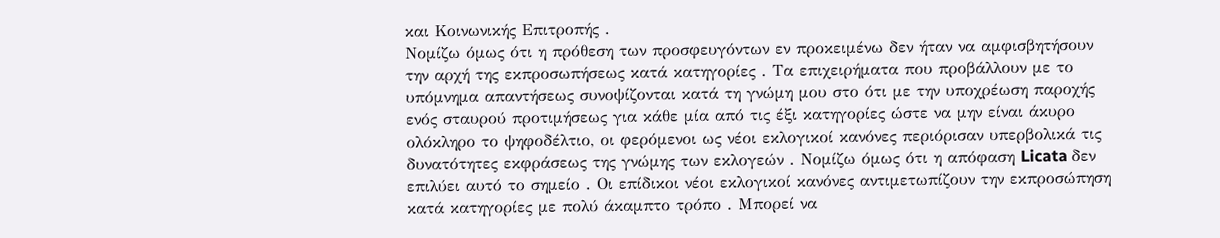και Κοινωνικής Επιτροπής .
Νομίζω όμως ότι η πρόθεση των προσφευγόντων εν προκειμένω δεν ήταν να αμφισβητήσουν την αρχή της εκπροσωπήσεως κατά κατηγορίες . Τα επιχειρήματα που προβάλλουν με το υπόμνημα απαντήσεως συνοψίζονται κατά τη γνώμη μου στο ότι με την υποχρέωση παροχής ενός σταυρού προτιμήσεως για κάθε μία από τις έξι κατηγορίες ώστε να μην είναι άκυρο ολόκληρο το ψηφοδέλτιο, οι φερόμενοι ως νέοι εκλογικοί κανόνες περιόρισαν υπερβολικά τις δυνατότητες εκφράσεως της γνώμης των εκλογεών . Νομίζω όμως ότι η απόφαση Licata δεν επιλύει αυτό το σημείο . Οι επίδικοι νέοι εκλογικοί κανόνες αντιμετωπίζουν την εκπροσώπηση κατά κατηγορίες με πολύ άκαμπτο τρόπο . Μπορεί να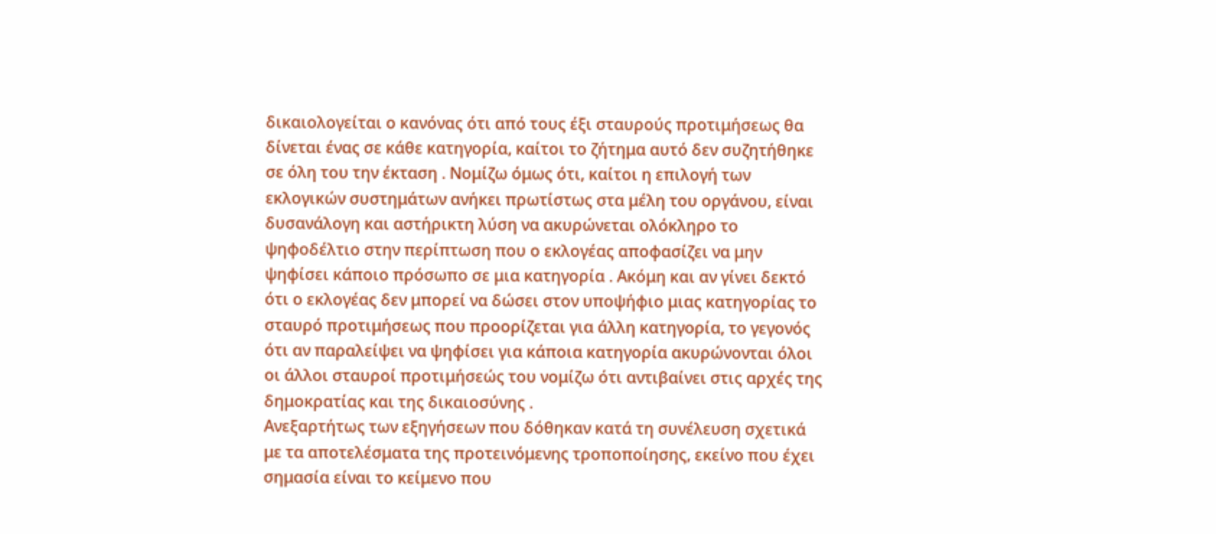δικαιολογείται ο κανόνας ότι από τους έξι σταυρούς προτιμήσεως θα δίνεται ένας σε κάθε κατηγορία, καίτοι το ζήτημα αυτό δεν συζητήθηκε σε όλη του την έκταση . Νομίζω όμως ότι, καίτοι η επιλογή των εκλογικών συστημάτων ανήκει πρωτίστως στα μέλη του οργάνου, είναι δυσανάλογη και αστήρικτη λύση να ακυρώνεται ολόκληρο το ψηφοδέλτιο στην περίπτωση που ο εκλογέας αποφασίζει να μην ψηφίσει κάποιο πρόσωπο σε μια κατηγορία . Ακόμη και αν γίνει δεκτό ότι ο εκλογέας δεν μπορεί να δώσει στον υποψήφιο μιας κατηγορίας το σταυρό προτιμήσεως που προορίζεται για άλλη κατηγορία, το γεγονός ότι αν παραλείψει να ψηφίσει για κάποια κατηγορία ακυρώνονται όλοι οι άλλοι σταυροί προτιμήσεώς του νομίζω ότι αντιβαίνει στις αρχές της δημοκρατίας και της δικαιοσύνης .
Ανεξαρτήτως των εξηγήσεων που δόθηκαν κατά τη συνέλευση σχετικά με τα αποτελέσματα της προτεινόμενης τροποποίησης, εκείνο που έχει σημασία είναι το κείμενο που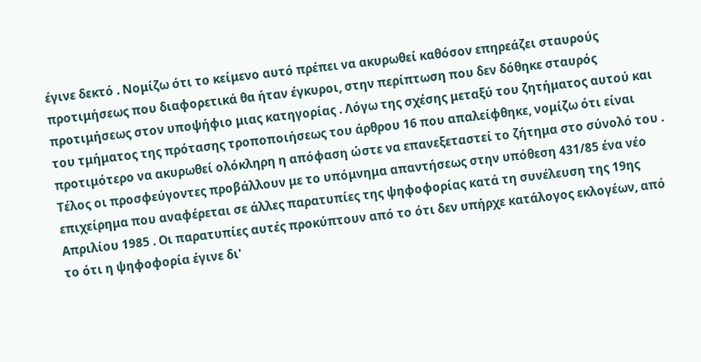έγινε δεκτό . Νομίζω ότι το κείμενο αυτό πρέπει να ακυρωθεί καθόσον επηρεάζει σταυρούς προτιμήσεως που διαφορετικά θα ήταν έγκυροι, στην περίπτωση που δεν δόθηκε σταυρός προτιμήσεως στον υποψήφιο μιας κατηγορίας . Λόγω της σχέσης μεταξύ του ζητήματος αυτού και του τμήματος της πρότασης τροποποιήσεως του άρθρου 16 που απαλείφθηκε, νομίζω ότι είναι προτιμότερο να ακυρωθεί ολόκληρη η απόφαση ώστε να επανεξεταστεί το ζήτημα στο σύνολό του .
Τέλος οι προσφεύγοντες προβάλλουν με το υπόμνημα απαντήσεως στην υπόθεση 431/85 ένα νέο επιχείρημα που αναφέρεται σε άλλες παρατυπίες της ψηφοφορίας κατά τη συνέλευση της 19ης Απριλίου 1985 . Οι παρατυπίες αυτές προκύπτουν από το ότι δεν υπήρχε κατάλογος εκλογέων, από το ότι η ψηφοφορία έγινε δι'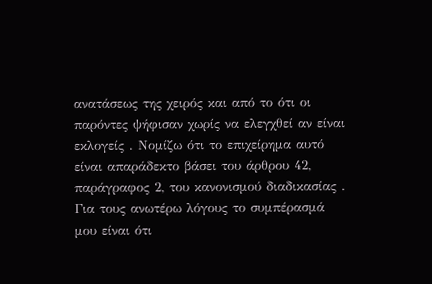ανατάσεως της χειρός και από το ότι οι παρόντες ψήφισαν χωρίς να ελεγχθεί αν είναι εκλογείς . Νομίζω ότι το επιχείρημα αυτό είναι απαράδεκτο βάσει του άρθρου 42, παράγραφος 2, του κανονισμού διαδικασίας .
Για τους ανωτέρω λόγους το συμπέρασμά μου είναι ότι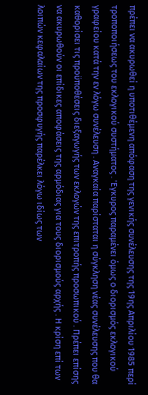πρέπει να ακυρωθεί η υποτιθέμενη απόφαση της γενικής συνέλευσης της 19ης Απριλίου 1985 περί τροποποιήσεως του εκλογικού συστήματος . 'Εγκυρος παραμένει όμως ο διορισμός εκλογικού γραφείου κατά την εν λόγω συνέλευση . Αναγκαία παρίσταται η σύγκληση νέας συνέλευσης που θα καθορίσει τις προϋποθέσεις διεξαγωγής των εκλογών της επιτροπής προσωπικού . Πρέπει επίσης να ακυρωθούν οι επίδικες αποφάσεις της αρμόδιας για τους διορισμούς αρχής . Η κρίση επί των λοιπών κεφαλαίων της προσφυγής παρέλκει λόγω ιδίως των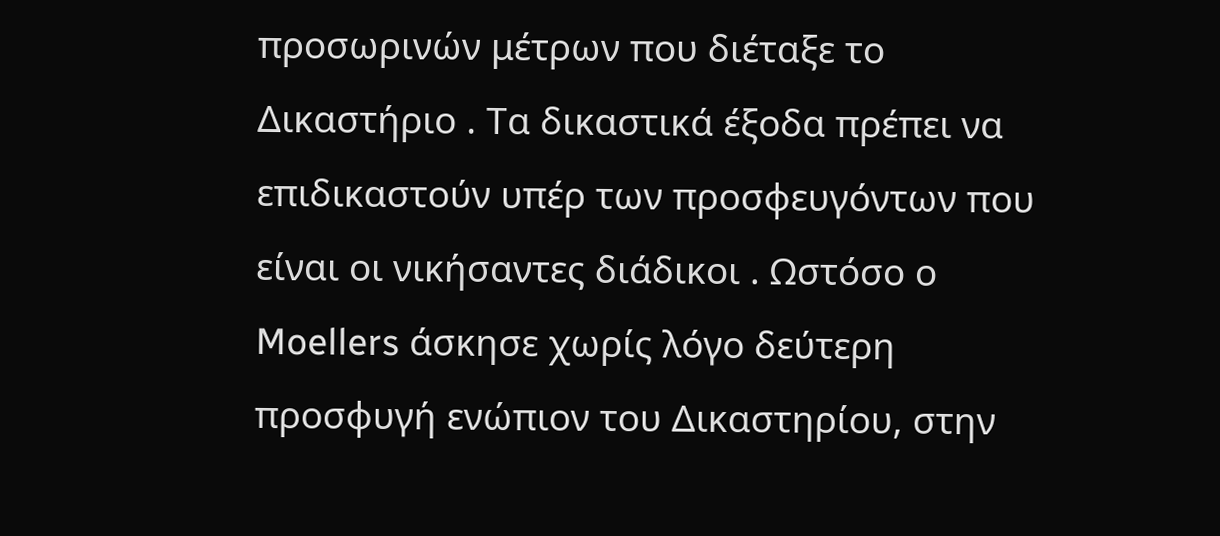προσωρινών μέτρων που διέταξε το Δικαστήριο . Τα δικαστικά έξοδα πρέπει να επιδικαστούν υπέρ των προσφευγόντων που είναι οι νικήσαντες διάδικοι . Ωστόσο ο Moellers άσκησε χωρίς λόγο δεύτερη προσφυγή ενώπιον του Δικαστηρίου, στην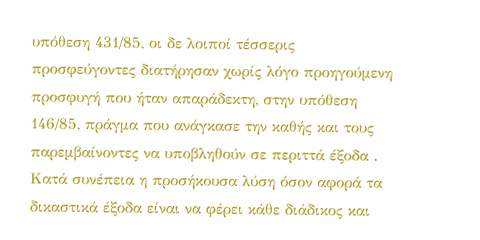υπόθεση 431/85, οι δε λοιποί τέσσερις προσφεύγοντες διατήρησαν χωρίς λόγο προηγούμενη προσφυγή που ήταν απαράδεκτη, στην υπόθεση 146/85, πράγμα που ανάγκασε την καθής και τους παρεμβαίνοντες να υποβληθούν σε περιττά έξοδα . Κατά συνέπεια η προσήκουσα λύση όσον αφορά τα δικαστικά έξοδα είναι να φέρει κάθε διάδικος και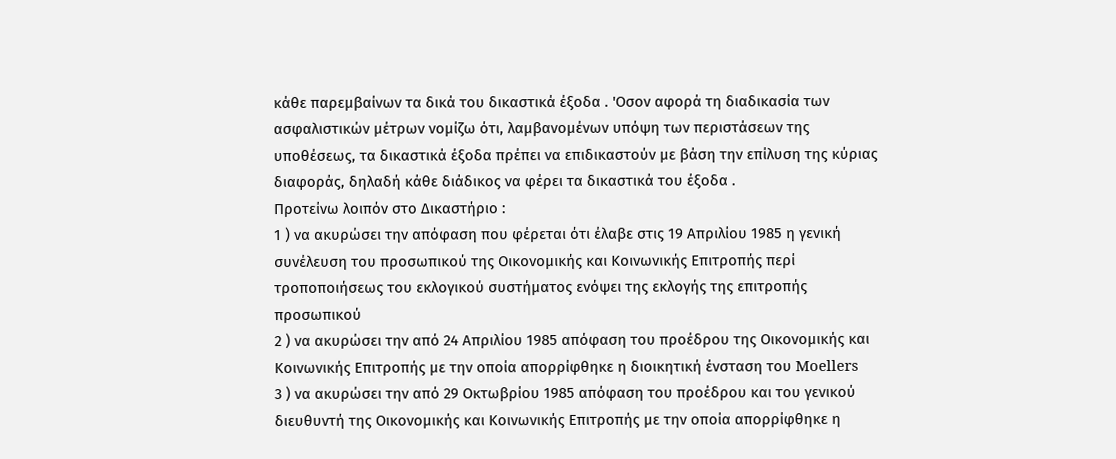κάθε παρεμβαίνων τα δικά του δικαστικά έξοδα . 'Οσον αφορά τη διαδικασία των ασφαλιστικών μέτρων νομίζω ότι, λαμβανομένων υπόψη των περιστάσεων της υποθέσεως, τα δικαστικά έξοδα πρέπει να επιδικαστούν με βάση την επίλυση της κύριας διαφοράς, δηλαδή κάθε διάδικος να φέρει τα δικαστικά του έξοδα .
Προτείνω λοιπόν στο Δικαστήριο :
1 ) να ακυρώσει την απόφαση που φέρεται ότι έλαβε στις 19 Απριλίου 1985 η γενική συνέλευση του προσωπικού της Οικονομικής και Κοινωνικής Επιτροπής περί τροποποιήσεως του εκλογικού συστήματος ενόψει της εκλογής της επιτροπής προσωπικού
2 ) να ακυρώσει την από 24 Απριλίου 1985 απόφαση του προέδρου της Οικονομικής και Κοινωνικής Επιτροπής με την οποία απορρίφθηκε η διοικητική ένσταση του Moellers
3 ) να ακυρώσει την από 29 Οκτωβρίου 1985 απόφαση του προέδρου και του γενικού διευθυντή της Οικονομικής και Κοινωνικής Επιτροπής με την οποία απορρίφθηκε η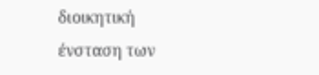διοικητική ένσταση των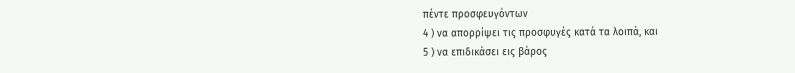πέντε προσφευγόντων
4 ) να απορρίψει τις προσφυγές κατά τα λοιπά, και
5 ) να επιδικάσει εις βάρος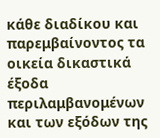κάθε διαδίκου και παρεμβαίνοντος τα οικεία δικαστικά έξοδα περιλαμβανομένων και των εξόδων της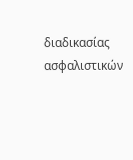διαδικασίας ασφαλιστικών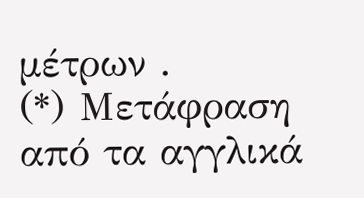μέτρων .
(*) Μετάφραση από τα αγγλικά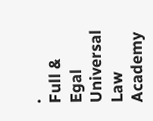.
Full & Egal Universal Law Academy